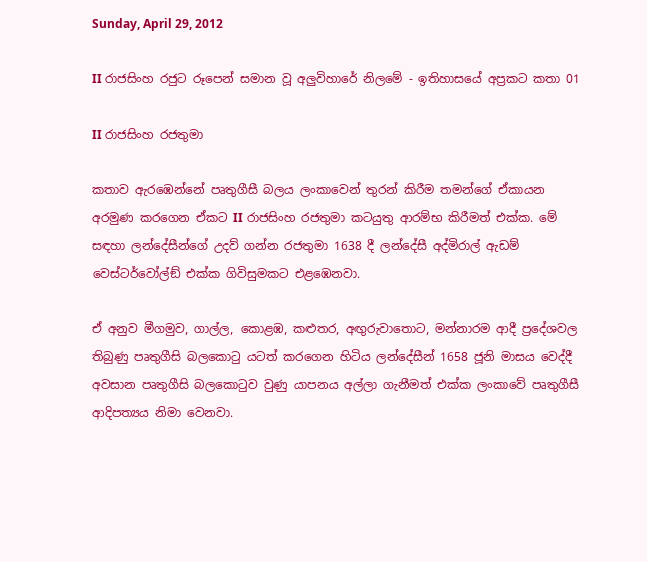Sunday, April 29, 2012

II රාජසිංහ රජුට රූපෙන් සමාන වූ අලුවිහාරේ නිලමේ - ඉතිහාසයේ අප්‍රකට කතා 01

II රාජසිංහ රජතුමා

කතාව ඇරඹෙන්නේ පෘතුගීසී බලය ලංකාවෙන් තුරන් කිරීම තමන්ගේ ඒකායන අරමුණ කරගෙන ඒකට II රාජසිංහ රජතුමා කටයුතු ආරම්භ කිරීමත් එක්ක. මේ සඳහා ලන්දේසීන්ගේ උදව් ගන්න රජතුමා 1638 දී ලන්දේසී අද්මිරාල් ඇඩම් වෙස්ටර්වෝල්ඞ් එක්ක ගිවිසුමකට එළඹෙනවා.

ඒ අනුව මීගමුව, ගාල්ල, කොළඹ, කළුතර, අඟුරුවාතොට, මන්නාරම ආදී ප්‍රදේශවල තිබුණු පෘතුගීසි බලකොටු යටත් කරගෙන හිටිය ලන්දේසීන් 1658 ජූනි මාසය වෙද්දී අවසාන පෘතුගීසි බලකොටුව වුණු යාපනය අල්ලා ගැනීමත් එක්ක ලංකාවේ පෘතුගීසී ආදිපත්‍යය නිමා වෙනවා.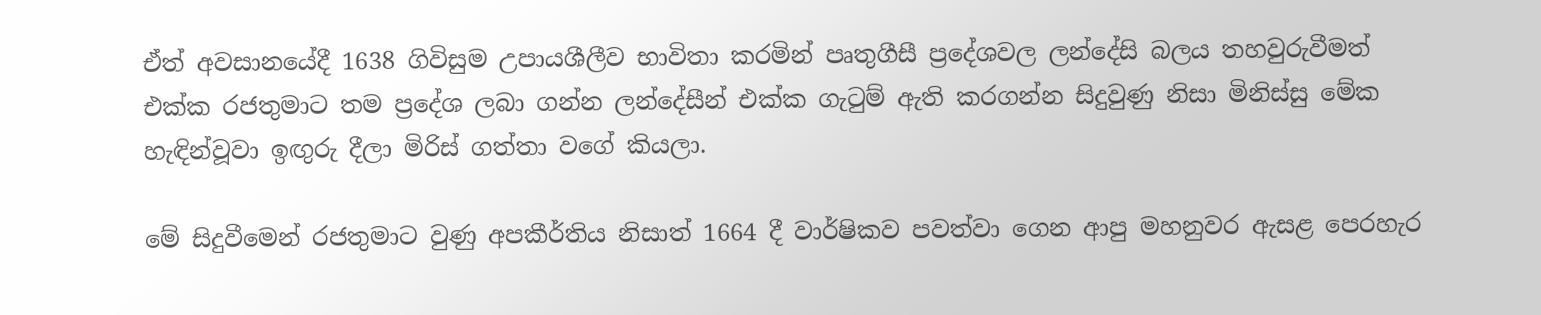ඒත් අවසානයේදී 1638 ගිවිසුම උපායශීලීව භාවිතා කරමින් පෘතුගීසී ප්‍රදේශවල ලන්දේසි බලය තහවුරුවීමත් එක්ක රජතුමාට තම ප්‍රදේශ ලබා ගන්න ලන්දේසීන් එක්ක ගැටුම් ඇති කරගන්න සිදුවුණු නිසා මිනිස්සු මේක හැඳින්වූවා ඉඟුරු දීලා මිරිස් ගත්තා වගේ කියලා.

මේ සිදුවීමෙන් රජතුමාට වුණු අපකීර්තිය නිසාත් 1664 දී වාර්ෂිකව පවත්වා ගෙන ආපු මහනුවර ඇසළ පෙරහැර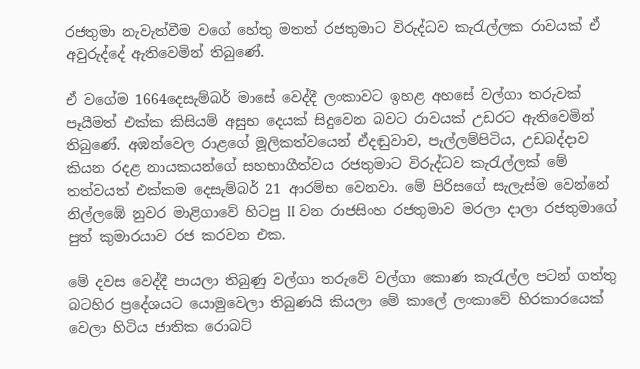රජතුමා නැවැත්වීම වගේ හේතු මතත් රජතුමාට විරුද්ධව කැරැල්ලක රාවයක් ඒ අවුරුද්දේ ඇතිවෙමින් තිබුණේ.

ඒ වගේම 1664දෙසැම්බර් මාසේ වෙද්දී ලංකාවට ඉහළ අහසේ වල්ගා තරුවක් පෑයීමත් එක්ක කිසියම් අසුභ දෙයක් සිදුවෙන බවට රාවයක් උඩරට ඇතිවෙමින් තිබුණේ. අඹන්වෙල රාළගේ මූලිකත්වයෙන් ඒදඬුවාව, පැල්ලම්පිටිය, උඩබද්දාව කියන රදළ නායකයන්ගේ සහභාගීත්වය රජතුමාට විරුද්ධව කැරැල්ලක් මේ තත්වයත් එක්කම දෙසැම්බර් 21 ආරම්භ වෙනවා. මේ පිරිසගේ සැලැස්ම වෙන්නේ නිල්ලඹේ නුවර මාළිගාවේ හිටපු II වන රාජසිංහ රජතුමාව මරලා දාලා රජතුමාගේ පුත් කුමාරයාව රජ කරවන එක.

මේ දවස වෙද්දී පායලා තිබුණු වල්ගා තරුවේ වල්ගා කොණ කැරැල්ල පටන් ගත්තු බටහිර ප්‍රදේශයට යොමුවෙලා තිබුණයි කියලා මේ කාලේ ලංකාවේ හිරකාරයෙක් වෙලා හිටිය ජාතික රොබට්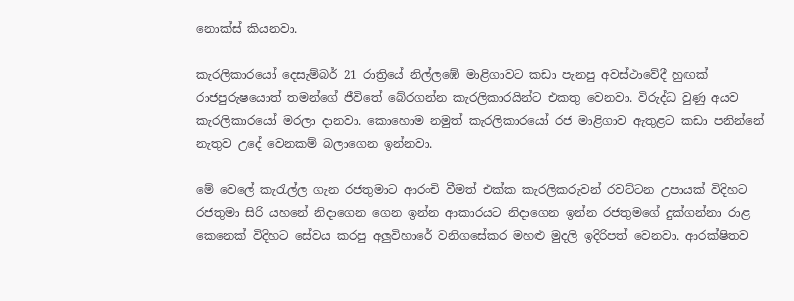නොක්ස් කියනවා.

කැරලිකාරයෝ දෙසැම්බර් 21 රාත්‍රියේ නිල්ලඹේ මාළිගාවට කඩා පැනපු අවස්ථාවේදී හුඟක් රාජපුරුෂයොත් තමන්ගේ ජීවිතේ බේරගන්න කැරලිකාරයින්ට එකතු වෙනවා. විරුද්ධ වුණු අයව කැරලිකාරයෝ මරලා දානවා. කොහොම නමුත් කැරලිකාරයෝ රජ මාළිගාව ඇතුළට කඩා පනින්නේ නැතුව උදේ වෙනකම් බලාගෙන ඉන්නවා.

මේ වෙලේ කැරැල්ල ගැන රජතුමාට ආරංචි වීමත් එක්ක කැරලිකරුවන් රවට්ටන උපායක් විදිහට රජතුමා සිරි යහනේ නිදාගෙන ගෙන ඉන්න ආකාරයට නිදාගෙන ඉන්න රජතුමගේ දුක්ගන්නා රාළ කෙනෙක් විදිහට සේවය කරපු අලුවිහාරේ වනිගසේකර මහළු මුදලි ඉදිරිපත් වෙනවා. ආරක්ෂිතව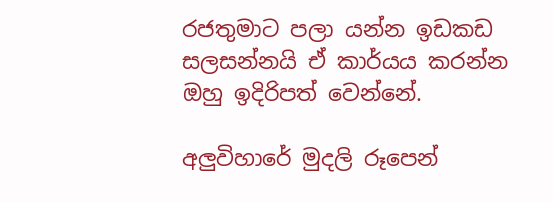රජතුමාට පලා යන්න ඉඩකඩ සලසන්නයි ඒ කාර්යය කරන්න ඔහු ඉදිරිපත් වෙන්නේ.

අලුවිහාරේ මුදලි රූපෙන්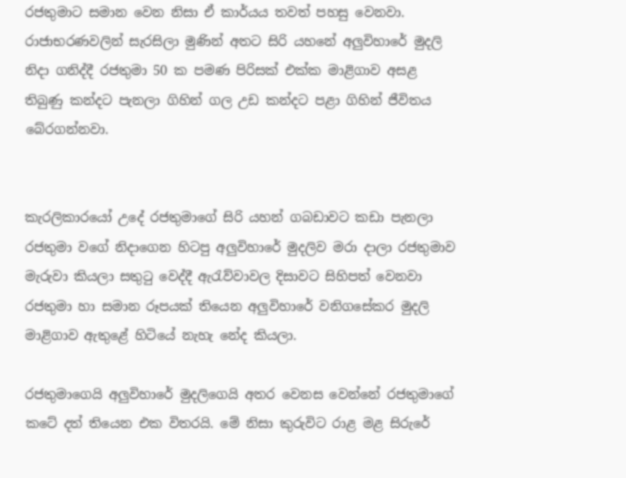රජතුමාට සමාන වෙන නිසා ඒ කාර්යය තවත් පහසු වෙනවා. රාජාභරණවලින් සැරසිලා මුණින් අතට සිරි යහනේ අලුවිහාරේ මුදලි නිදා ගනිද්දී රජතුමා 50 ක පමණ පිරිසක් එක්ක මාළිගාව අසළ තිබුණු කන්දට පැනලා ගිහින් ගල උඩ කන්දට පළා ගිහින් ජීවිතය බේරගන්නවා.


කැරලිකාරයෝ උදේ රජතුමාගේ සිරි යහන් ගබඩාවට කඩා පැනලා රජතුමා වගේ නිදාගෙන හිටපු අලුවිහාරේ මුදලිව මරා දාලා රජතුමාව මැරුවා කියලා සතුටු වෙද්දී ඇරැව්වාවල දිසාවට සිහිපත් වෙනවා රජතුමා හා සමාන රූපයක් තියෙන අලුවිහාරේ වනිගසේකර මුදලි මාළිගාව ඇතුළේ හිටියේ නැහැ නේද කියලා.

රජතුමාගෙයි අලුවිහාරේ මුදලිගෙයි අතර වෙනස වෙන්නේ රජතුමාගේ කටේ දත් තියෙන එක විතරයි. මේ නිසා කුරුවිට රාළ මළ සිරුරේ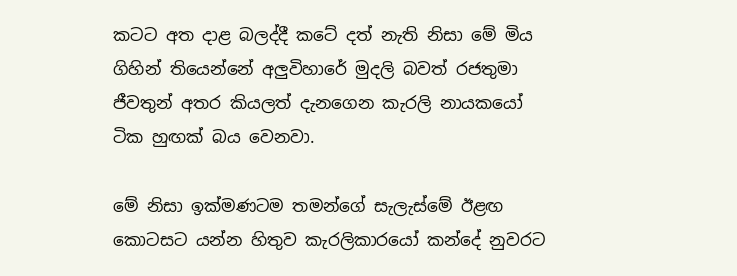කටට අත දාළ බලද්දී කටේ දත් නැති නිසා මේ මිය ගිහින් තියෙන්නේ අලුවිහාරේ මුදලි බවත් රජතුමා ජීවතුන් අතර කියලත් දැනගෙන කැරලි නායකයෝ ටික හුඟක් බය වෙනවා.

මේ නිසා ඉක්මණටම තමන්ගේ සැලැස්මේ ඊළඟ කොටසට යන්න හිතුව කැරලිකාරයෝ කන්දේ නුවරට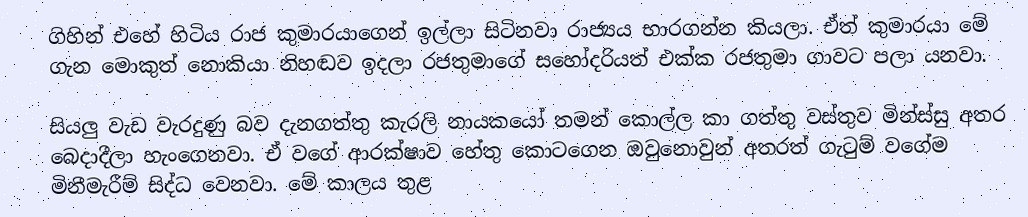ගිහින් එහේ හිටිය රාජ කුමාරයාගෙන් ඉල්ලා සිටිනවා රාජ්‍යය භාරගන්න කියලා. ඒත් කුමාරයා මේ ගැන මොකුත් නොකියා නිහඬව ඉදලා රජතුමාගේ සහෝදරියත් එක්ක රජතුමා ගාවට පලා යනවා.

සියලු වැඩ වැරදුණු බව දැනගත්තු කැරලි නායකයෝ තමන් කොල්ල කා ගත්තු වස්තුව මින්ස්සු අතර බෙදාදීලා හැංගෙනවා. ඒ වගේ ආරක්ෂාව හේතු කොටගෙන ඔවුනොවුන් අතරත් ගැටුම් වගේම මිනීමැරීම් සිද්ධ වෙනවා. මේ කාලය තුළ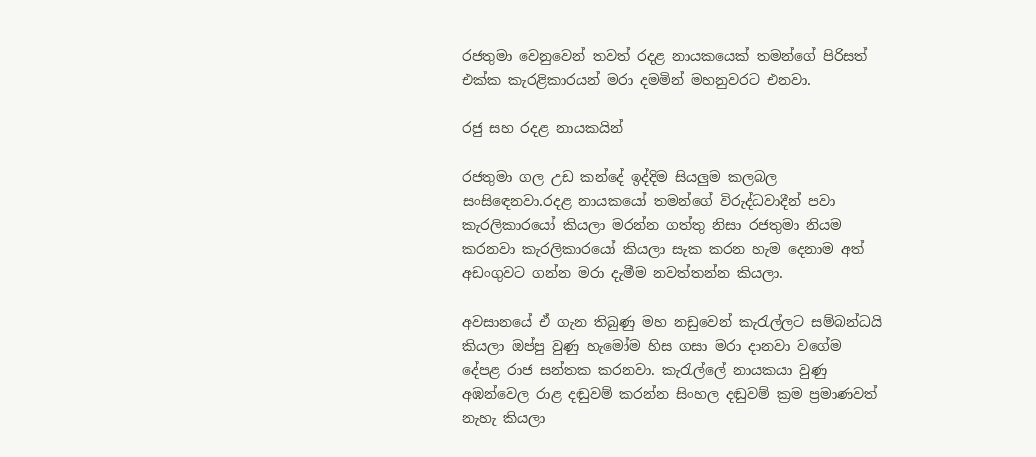රජතුමා වෙනුවෙන් තවත් රදළ නායකයෙක් තමන්ගේ පිරිසත් එක්ක කැරළිකාරයන් මරා දමමින් මහනුවරට එනවා.

රජු සහ රදළ නායකයින්

රජතුමා ගල උඩ කන්දේ ඉද්දිම සියලුම කලබල සංසිඳෙනවා.රදළ නායකයෝ තමන්ගේ විරුද්ධවාදීන් පවා කැරලිකාරයෝ කියලා මරන්න ගත්තු නිසා රජතුමා නියම කරනවා කැරලිකාරයෝ කියලා සැක කරන හැම දෙනාම අත් අඩංගුවට ගන්න මරා දැමීම නවත්තන්න කියලා.

අවසානයේ ඒ ගැන තිබුණු මහ නඩුවෙන් කැරැල්ලට සම්බන්ධයි කියලා ඔප්පු වුණු හැමෝම හිස ගසා මරා දානවා වගේම දේපළ රාජ සන්තක කරනවා. කැරැල්ලේ නායකයා වුණු අඹන්වෙල රාළ දඬුවම් කරන්න සිංහල දඬුවම් ක්‍රම ප්‍රමාණවත් නැහැ කියලා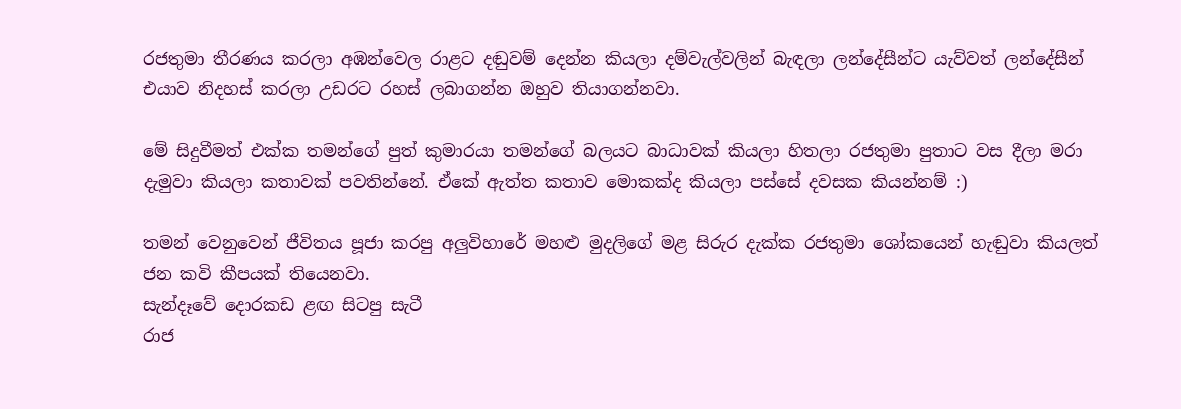රජතුමා තීරණය කරලා අඹන්වෙල රාළට දඬුවම් දෙන්න කියලා දම්වැල්වලින් බැඳලා ලන්දේසීන්ට යැව්වත් ලන්දේසීන් එයාව නිදහස් කරලා උඩරට රහස් ලබාගන්න ඔහුව තියාගන්නවා.

මේ සිදුවීමත් එක්ක තමන්ගේ පුත් කුමාරයා තමන්ගේ බලයට බාධාවක් කියලා හිතලා රජතුමා පුතාට වස දීලා මරා දැමුවා කියලා කතාවක් පවතින්නේ. ඒකේ ඇත්ත කතාව මොකක්ද කියලා පස්සේ දවසක කියන්නම් :)

තමන් වෙනුවෙන් ජීවිතය පූජා කරපු අලුවිහාරේ මහළු මුදලිගේ මළ සිරුර දැක්ක රජතුමා ශෝකයෙන් හැඬුවා කියලත් ජන කවි කීපයක් තියෙනවා.
සැන්දෑවේ දොරකඩ ළඟ සිටපු සැටී
රාජ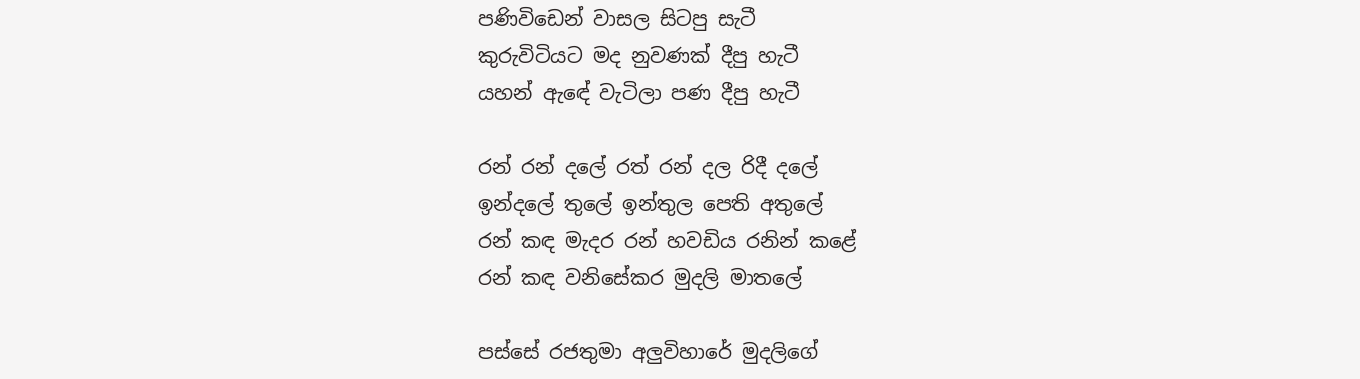පණිවිඩෙන් වාසල සිටපු සැටී
කුරුවිටියට මද නුවණක් දීපු හැටී
යහන් ඇඳේ වැටිලා පණ දීපු හැටී

රන් රන් දලේ රත් රන් දල රිදී දලේ
ඉන්දලේ තුලේ ඉන්තුල පෙති අතුලේ
රන් කඳ මැදර රන් හවඩිය රනින් කළේ
රන් කඳ වනිසේකර මුදලි මාතලේ

පස්සේ රජතුමා අලුවිහාරේ මුදලිගේ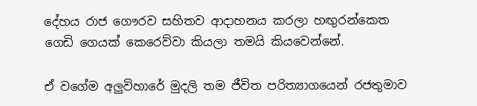දේහය රාජ ගෞරව සහිතව ආදාහනය කරලා හඟුරන්කෙත ගෙඩි ගෙයක් කෙරෙව්වා කියලා තමයි කියවෙන්නේ.

ඒ වගේම අලුවිහාරේ මුදලි තම ජීවිත පරිත්‍යාගයෙන් රජතුමාව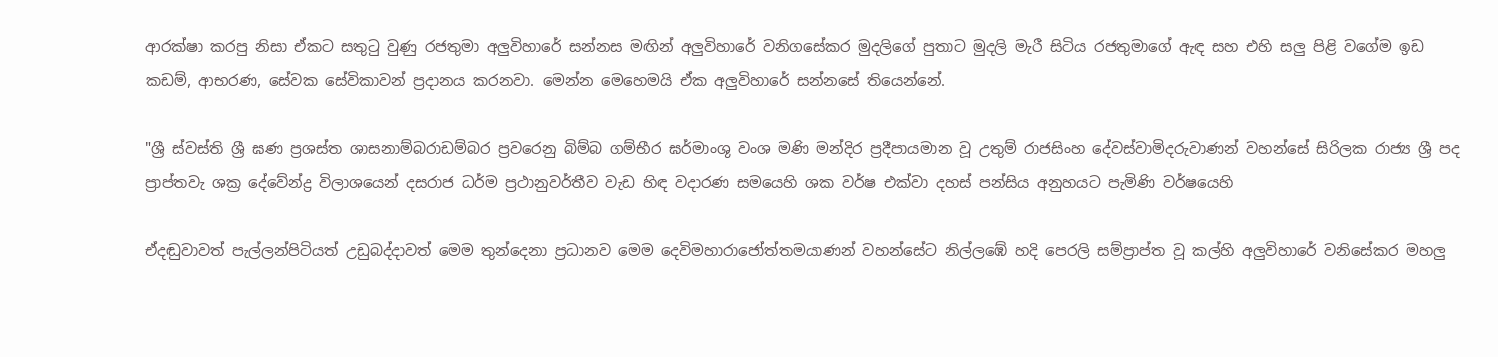ආරක්ෂා කරපු නිසා ඒකට සතුටු වුණු රජතුමා අලුවිහාරේ සන්නස මඟින් අලුවිහාරේ වනිගසේකර මුදලිගේ පුතාට මුදලි මැරී සිටිය රජතුමාගේ ඇඳ සහ එහි සලු පිළි වගේම ඉඩ කඩම්, ආභරණ, සේවක සේවිකාවන් ප්‍රදානය කරනවා. මෙන්න මෙහෙමයි ඒක අලුවිහාරේ සන්නසේ තියෙන්නේ.

"ශ්‍රී ස්වස්ති ශ්‍රී ඝණ ප්‍රශස්ත ශාසනාම්බරාඩම්බර ප්‍රවරෙනු බිම්බ ගම්භීර ඝර්මාංශු වංශ මණි මන්දිර ප්‍රදීපායමාන වූ උතුම් රාජසිංහ දේවස්වාමිදරුවාණන් වහන්සේ සිරිලක රාජ්‍ය ශ්‍රී පද ප්‍රාප්තවැ ශක්‍ර දේවේන්ද්‍ර විලාශයෙන් දසරාජ ධර්ම ප්‍රථානුවර්තීව වැඩ හිඳ වදාරණ සමයෙහි ශක වර්ෂ එක්වා දහස් පන්සිය අනුහයට පැමිණි වර්ෂයෙහි

ඒදඬුවාවත් පැල්ලන්පිටියත් උඩුබද්දාවත් මෙම තුන්දෙනා ප්‍රධානව මෙම දෙවිමහාරාජෝත්තමයාණන් වහන්සේට නිල්ලඹේ හදි පෙරලි සම්ප්‍රාප්ත වූ කල්හි අලුවිහාරේ වනිසේකර මහලු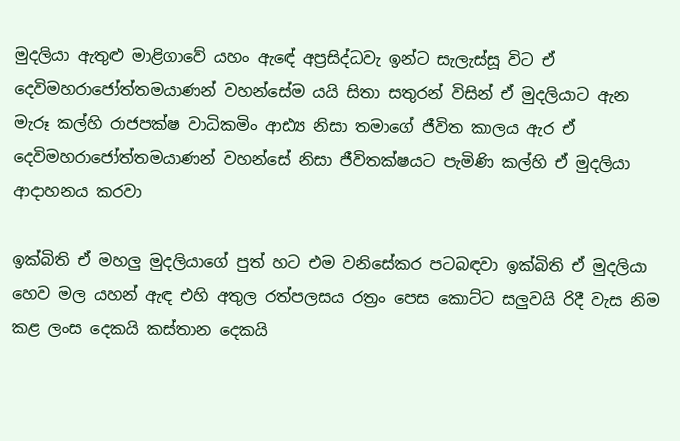මුදලියා ඇතුළු මාළිගාවේ යහං ඇඳේ අප්‍රසිද්ධවැ ඉන්ට සැලැස්සූ විට ඒ දෙවිමහරාජෝත්තමයාණන් වහන්සේම යයි සිතා සතුරන් විසින් ඒ මුදලියාට ඇන මැරූ කල්හි රාජපක්ෂ වාධිකමිං ආඪ්‍ය නිසා තමාගේ ජීවිත කාලය ඇර ඒ දෙවිමහරාජෝත්තමයාණන් වහන්සේ නිසා ජීවිතක්ෂයට පැමිණි කල්හි ඒ මුදලියා ආදාහනය කරවා

ඉක්බිති ඒ මහලු මුදලියාගේ පුත් හට එම වනිසේකර පටබඳවා ඉක්බිති ඒ මුදලියා හෙව මල යහන් ඇඳ එහි අතුල රත්පලසය රත්‍රං පෙස කොට්ට සලුවයි රිදී වැස නිම කළ ලංස දෙකයි කස්තාන දෙකයි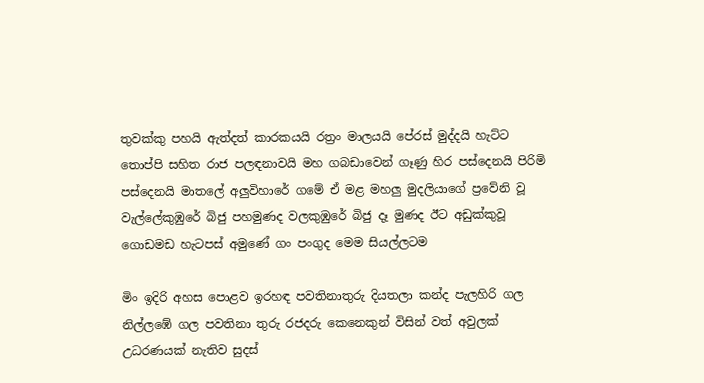තුවක්කු පහයි ඇත්දත් කාරකයයි රත්‍රං මාලයයි පේරස් මුද්දයි හැට්ට තොප්පි සහිත රාජ පලඳනාවයි මහ ගබඩාවෙන් ගෑණු හිර පස්දෙනයි පිරිමි පස්දෙනයි මාතලේ අලුවිහාරේ ගමේ ඒ මළ මහලු මුදලියාගේ ප්‍රවේනි වූ වැල්ලේකුඹුරේ බිජු පහමුණද වලකුඹුරේ බිජු දෑ මුණද ඊට අඩුක්කුවූ ගොඩමඩ හැටපස් අමුණේ ගං පංගුද මෙම සියල්ලටම

මිං ඉදිරි අහස පොළව ඉරහඳ පවතිනාතුරු දියතලා කන්ද පැලහිරි ගල නිල්ලඹේ ගල පවතිනා තුරු රජදරු කෙනෙකුන් විසින් වත් අවුලක් උධරණයක් නැතිව සුදස්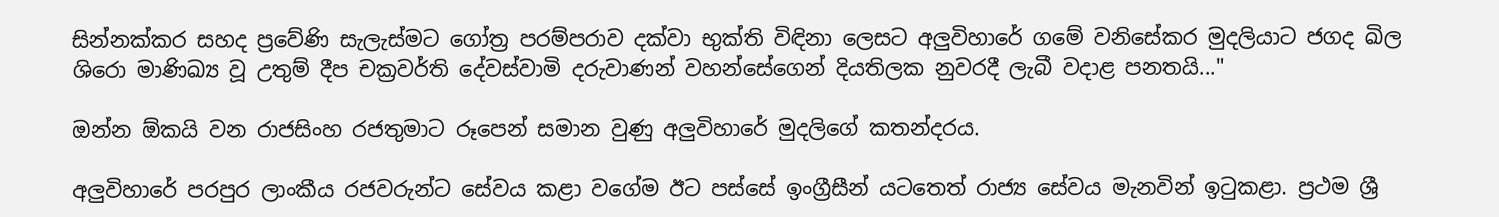සින්නක්කර සහද ප්‍රවේණි සැලැස්මට ගෝත්‍ර පරම්පරාව දක්වා භුක්ති විඳිනා ලෙසට අලුවිහාරේ ගමේ වනිසේකර මුදලියාට ජගද ඛිල ශිරො මාණිඛ්‍ය වූ උතුම් දීප චක්‍රවර්ති දේවස්වාමි දරුවාණන් වහන්සේගෙන් දියතිලක නුවරදී ලැබී වදාළ පනතයි..."

ඔන්න ඕකයි වන රාජසිංහ රජතුමාට රූපෙන් සමාන වුණු අලුවිහාරේ මුදලිගේ කතන්දරය.

අලුවිහාරේ පරපුර ලාංකීය රජවරුන්ට සේවය කළා වගේම ඊට පස්සේ ඉංග්‍රීසීන් යටතෙත් රාජ්‍ය සේවය මැනවින් ඉටුකළා. ප්‍රථම ශ්‍රී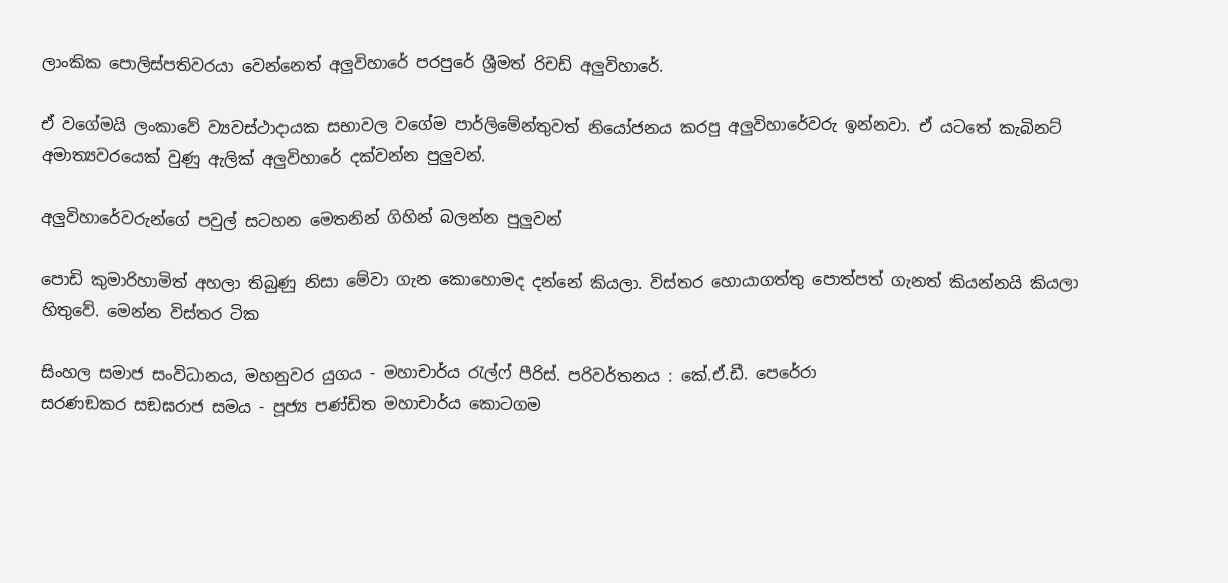ලාංකික පොලිස්පතිවරයා වෙන්නෙත් අලුවිහාරේ පරපුරේ ශ්‍රීමත් රිචඩ් අලුවිහාරේ.

ඒ වගේමයි ලංකාවේ ව්‍යවස්ථාදායක සභාවල වගේම පාර්ලිමේන්තුවත් නියෝජනය කරපු අලුවිහාරේවරු ඉන්නවා. ඒ යටතේ කැබිනට් අමාත්‍යවරයෙක් වුණු ඇලික් අලුවිහාරේ දක්වන්න පුලුවන්.

අලුවිහාරේවරුන්ගේ පවුල් සටහන මෙතනින් ගිහින් බලන්න පුලුවන්

පොඩි කුමාරිහාමිත් අහලා තිබුණු නිසා මේවා ගැන කොහොමද දන්නේ කියලා. විස්තර හොයාගත්තු පොත්පත් ගැනත් කියන්නයි කියලා හිතුවේ. මෙන්න විස්තර ටික

සිංහල සමාජ සංවිධානය, මහනුවර යුගය - මහාචාර්ය රැල්ෆ් පීරිස්. පරිවර්තනය : කේ.ඒ.ඩී. පෙරේරා
සරණඞකර සඞඝරාජ සමය - පූජ්‍ය පණ්ඩිත මහාචාර්ය කොටගම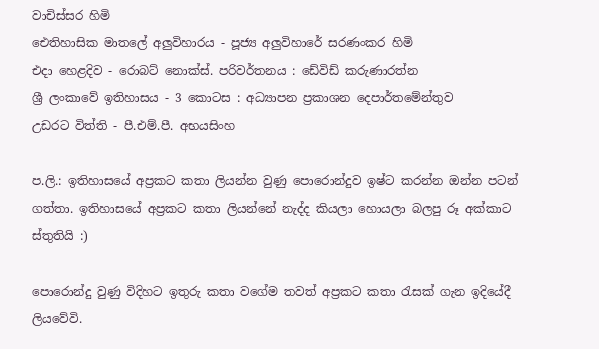වාචිස්සර හිමි
ඓතිහාසික මාතලේ අලුවිහාරය - පූජ්‍ය අලුවිහාරේ සරණංකර හිමි
එදා හෙළදිව - රොබට් නොක්ස්. පරිවර්තනය : ඩේවිඩ් කරුණාරත්න
ශ්‍රී ලංකාවේ ඉතිහාසය - 3 කොටස : අධ්‍යාපන ප්‍රකාශන දෙපාර්තමේන්තුව
උඩරට විත්ති - පී.එම්.පී. අභයසිංහ

ප.ලි.: ඉතිහාසයේ අප්‍රකට කතා ලියන්න වුණු පොරොන්දුව ඉෂ්ට කරන්න ඔන්න පටන් ගත්තා. ඉතිහාසයේ අප්‍රකට කතා ලියන්නේ නැද්ද කියලා හොයලා බලපු රූ අක්කාට ස්තුතියි :)

පොරොන්දු වුණු විදිහට ඉතුරු කතා වගේම තවත් අප්‍රකට කතා රැසක් ගැන ඉදියේදී ලියවේවි.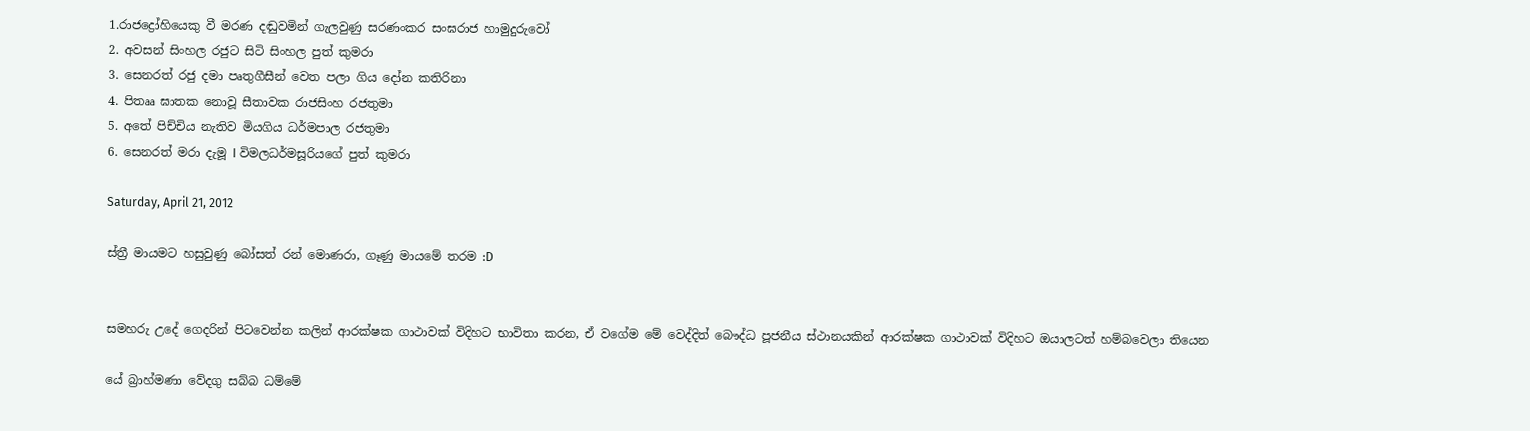1.රාජද්‍රෝහියෙකු වී මරණ දඬුවමින් ගැලවුණු සරණංකර සංඝරාජ හාමුදුරුවෝ
2. අවසන් සිංහල රජුට සිටි සිංහල පුත් කුමරා
3. සෙනරත් රජු දමා පෘතුගීසීන් වෙත පලා ගිය දෝන කතිරිනා
4. පිතෲ ඝාතක නොවූ සීතාවක රාජසිංහ රජතුමා
5. අතේ පිච්චිය නැතිව මියගිය ධර්මපාල රජතුමා
6. සෙනරත් මරා දැමූ I විමලධර්මසූරියගේ පුත් කුමරා

Saturday, April 21, 2012

ස්ත්‍රී මායමට හසුවුණු බෝසත් රන් මොණරා, ගෑණු මායමේ තරම :D


සමහරු උදේ ගෙදරින් පිටවෙන්න කලින් ආරක්ෂක ගාථාවක් විදිහට භාවිතා කරන, ඒ වගේම මේ වෙද්දිත් බෞද්ධ පූජනීය ස්ථානයකින් ආරක්ෂක ගාථාවක් විදිහට ඔයාලටත් හම්බවෙලා තියෙන

යේ බ්‍රාහ්මණා වේදගු සබ්බ ධම්මේ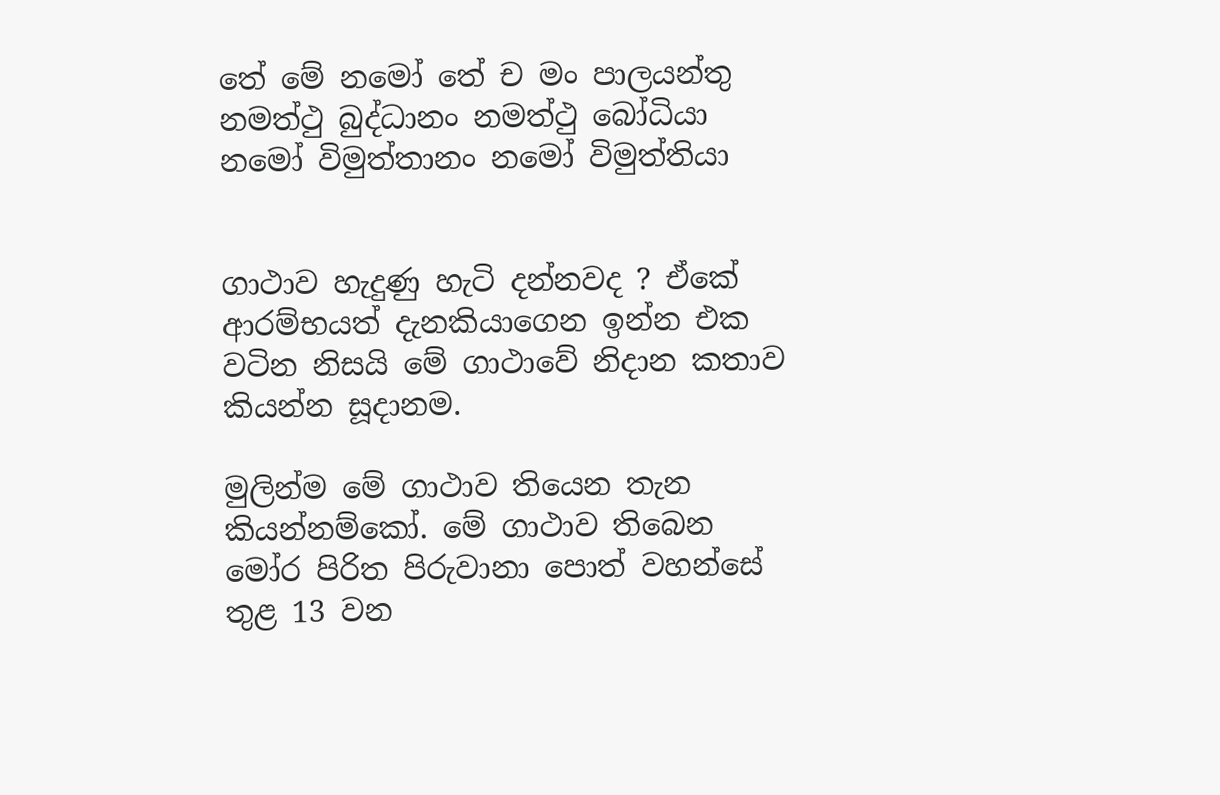තේ මේ නමෝ තේ ච මං පාලයන්තු
නමත්ථු බුද්ධානං නමත්ථු බෝධියා
නමෝ විමුත්තානං නමෝ විමුත්තියා


ගාථාව හැදුණු හැටි දන්නවද ? ඒකේ ආරම්භයත් දැනකියාගෙන ඉන්න එක වටින නිසයි මේ ගාථාවේ නිදාන කතාව කියන්න සූදානම.

මුලින්ම මේ ගාථාව තියෙන තැන කියන්නම්කෝ. මේ ගාථාව තිබෙන මෝර පිරිත පිරුවානා පොත් වහන්සේ තුළ 13 වන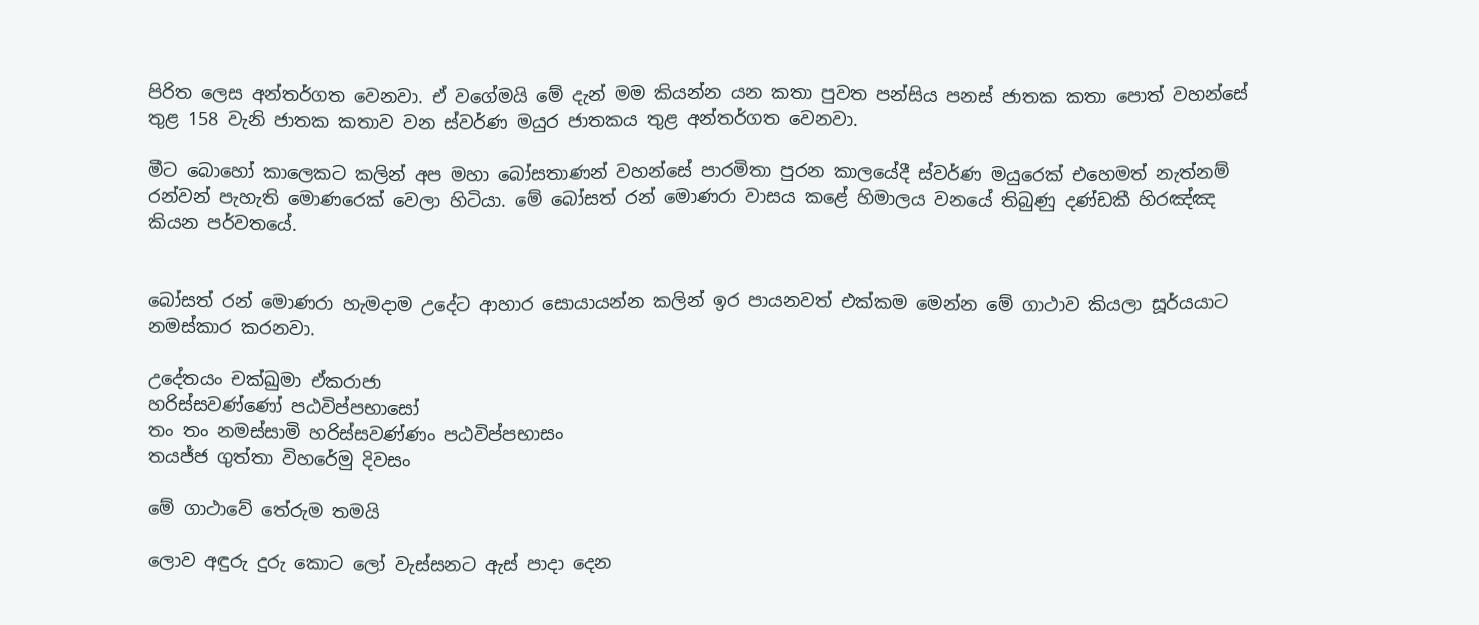පිරිත ලෙස අන්තර්ගත වෙනවා. ඒ වගේමයි මේ දැන් මම කියන්න යන කතා පුවත පන්සිය පනස් ජාතක කතා පොත් වහන්සේ තුළ 158 වැනි ජාතක කතාව වන ස්වර්ණ මයුර ජාතකය තුළ අන්තර්ගත වෙනවා.

මීට බොහෝ කාලෙකට කලින් අප මහා බෝසතාණන් වහන්සේ පාරමිතා පුරන කාලයේදී ස්වර්ණ මයුරෙක් එහෙමත් නැත්නම් රන්වන් පැහැති මොණරෙක් වෙලා හිටියා. මේ බෝසත් රන් මොණරා වාසය කළේ හිමාලය වනයේ තිබුණු දණ්ඩකී හිරඤ්ඤ කියන පර්වතයේ.


බෝසත් රන් මොණරා හැමදාම උදේට ආහාර සොයායන්න කලින් ඉර පායනවත් එක්කම මෙන්න මේ ගාථාව කියලා සූර්යයාට නමස්කාර කරනවා.

උදේතයං චක්ඛුමා ඒකරාජා
හරිස්සවණ්ණෝ පඨවිප්පභාසෝ
තං තං නමස්සාමි හරිස්සවණ්ණං පඨවිප්පභාසං
තයජ්ජ ගුත්තා විහරේමු දිවසං

මේ ගාථාවේ තේරුම තමයි

ලොව අඳුරු දුරු කොට ලෝ වැස්සනට ඇස් පාදා දෙන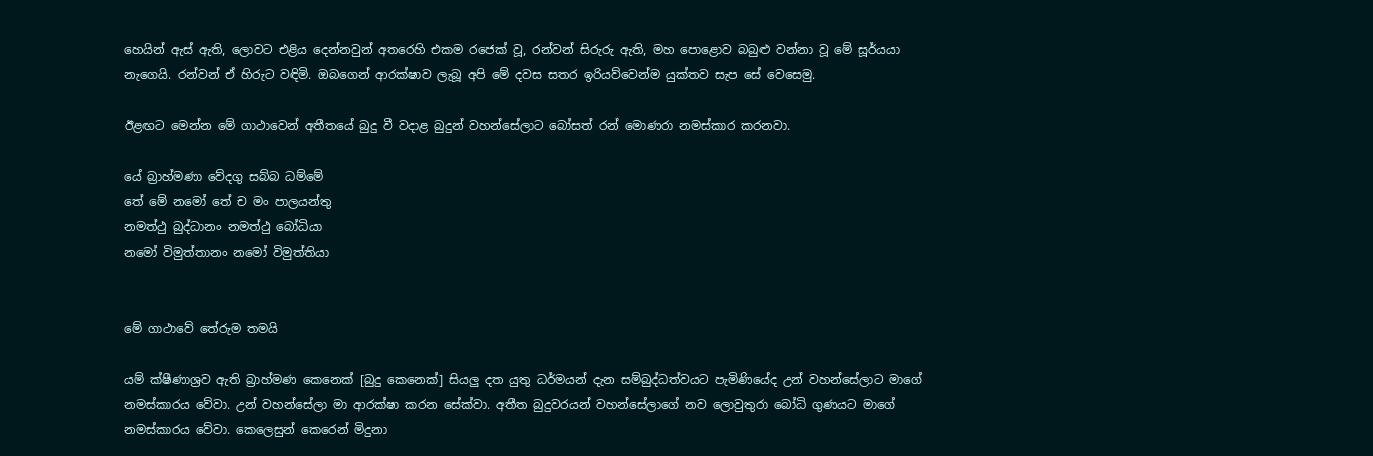හෙයින් ඇස් ඇති, ලොවට එළිය දෙන්නවුන් අතරෙහි එකම රජෙක් වූ, රන්වන් සිරුරු ඇති, මහ පොළොව බබුළු වන්නා වූ මේ සූර්යයා නැගෙයි. රන්වන් ඒ හිරුට වඳිමි. ඔබගෙන් ආරක්ෂාව ලැබූ අපි මේ දවස සතර ඉරියව්වෙන්ම යුක්තව සැප සේ වෙසෙමු.

ඊළඟට මෙන්න මේ ගාථාවෙන් අතීතයේ බුදු වී වදාළ බුදුන් වහන්සේලාට බෝසත් රන් මොණරා නමස්කාර කරනවා.

යේ බ්‍රාහ්මණා වේදගු සබ්බ ධම්මේ
තේ මේ නමෝ තේ ච මං පාලයන්තු
නමත්ථු බුද්ධානං නමත්ථු බෝධියා
නමෝ විමුත්තානං නමෝ විමුත්තියා


මේ ගාථාවේ තේරුම තමයි

යම් ක්ෂීණාශ්‍රව ඇති බ්‍රාහ්මණ කෙනෙක් [බුදු කෙනෙක්] සියලු දත යුතු ධර්මයන් දැන සම්බුද්ධත්වයට පැමිණියේද උන් වහන්සේලාට මාගේ නමස්කාරය වේවා. උන් වහන්සේලා මා ආරක්ෂා කරන සේක්වා. අතීත බුදුවරයන් වහන්සේලාගේ නව ලොවුතුරා බෝධි ගුණයට මාගේ නමස්කාරය වේවා. කෙලෙසුන් කෙරෙන් මිදුනා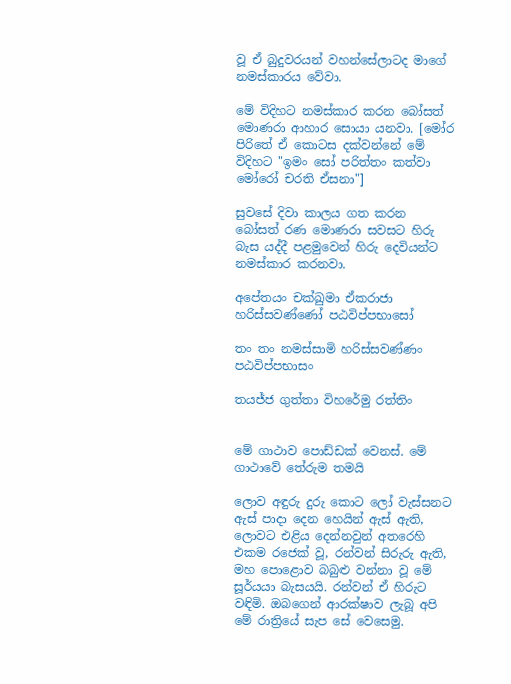වූ ඒ බුදුවරයන් වහන්සේලාටද මාගේ නමස්කාරය වේවා.

මේ විදිහට නමස්කාර කරන බෝසත් මොණරා ආහාර සොයා යනවා. [මෝර පිරිතේ ඒ කොටස දක්වන්නේ මේ විදිහට "ඉමං සෝ පරිත්තං කත්වා මෝරෝ චරති ඒසනා"]

සුවසේ දිවා කාලය ගත කරන බෝසත් රණ මොණරා සවසට හිරු බැස යද්දී පළමුවෙන් හිරු දෙවියන්ට නමස්කාර කරනවා.

අපේතයං චක්ඛුමා ඒකරාජා
හරිස්සවණ්ණෝ පඨවිප්පභාසෝ

තං තං නමස්සාමි හරිස්සවණ්ණං පඨවිප්පභාසං

තයජ්ජ ගුත්තා විහරේමු රත්තිං


මේ ගාථාව පොඩ්ඩක් වෙනස්. මේ ගාථාවේ තේරුම තමයි

ලොව අඳුරු දුරු කොට ලෝ වැස්සනට ඇස් පාදා දෙන හෙයින් ඇස් ඇති, ලොවට එළිය දෙන්නවුන් අතරෙහි එකම රජෙක් වූ, රන්වන් සිරුරු ඇති, මහ පොළොව බබුළු වන්නා වූ මේ සූර්යයා බැසයයි. රන්වන් ඒ හිරුට වඳිමි. ඔබගෙන් ආරක්ෂාව ලැබූ අපි මේ රාත්‍රියේ සැප සේ වෙසෙමු.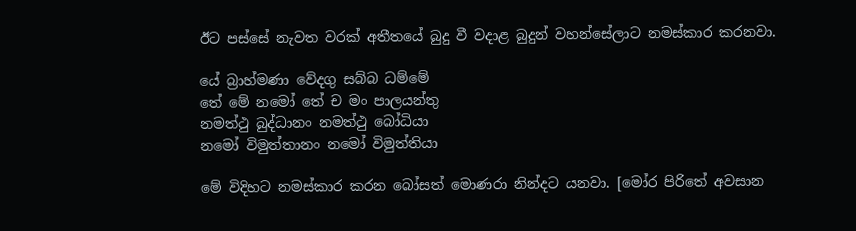ඊට පස්සේ නැවත වරක් අතීතයේ බුදු වී වදාළ බුදුන් වහන්සේලාට නමස්කාර කරනවා.

යේ බ්‍රාහ්මණා වේදගු සබ්බ ධම්මේ
තේ මේ නමෝ තේ ච මං පාලයන්තු
නමත්ථු බුද්ධානං නමත්ථු බෝධියා
නමෝ විමුත්තානං නමෝ විමුත්තියා

මේ විදිහට නමස්කාර කරන බෝසත් මොණරා නින්දට යනවා. [මෝර පිරිතේ අවසාන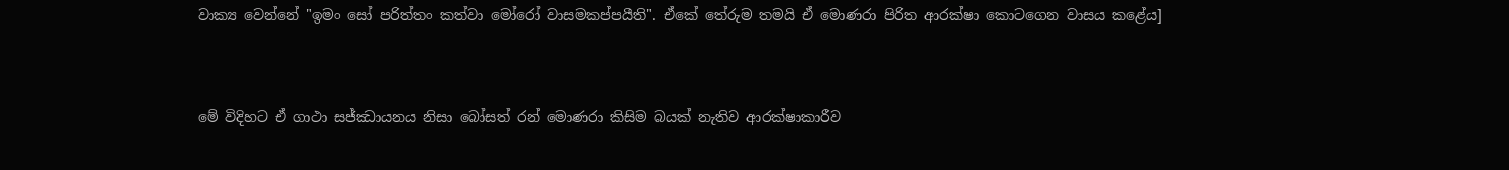වාක්‍ය වෙන්නේ "ඉමං සෝ පරිත්තං කත්වා මෝරෝ වාසමකප්පයීති". ඒකේ තේරුම තමයි ඒ මොණරා පිරිත ආරක්ෂා කොටගෙන වාසය කළේය]



මේ විදිහට ඒ ගාථා සජ්ඣායනය නිසා බෝසත් රන් මොණරා කිසිම බයක් නැතිව ආරක්ෂාකාරීව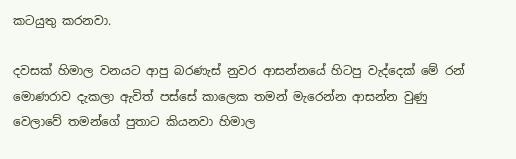කටයුතු කරනවා.

දවසක් හිමාල වනයට ආපු බරණැස් නුවර ආසන්නයේ හිටපු වැද්දෙක් මේ රන් මොණරාව දැකලා ඇවිත් පස්සේ කාලෙක තමන් මැරෙන්න ආසන්න වුණු වෙලාවේ තමන්ගේ පුතාට කියනවා හිමාල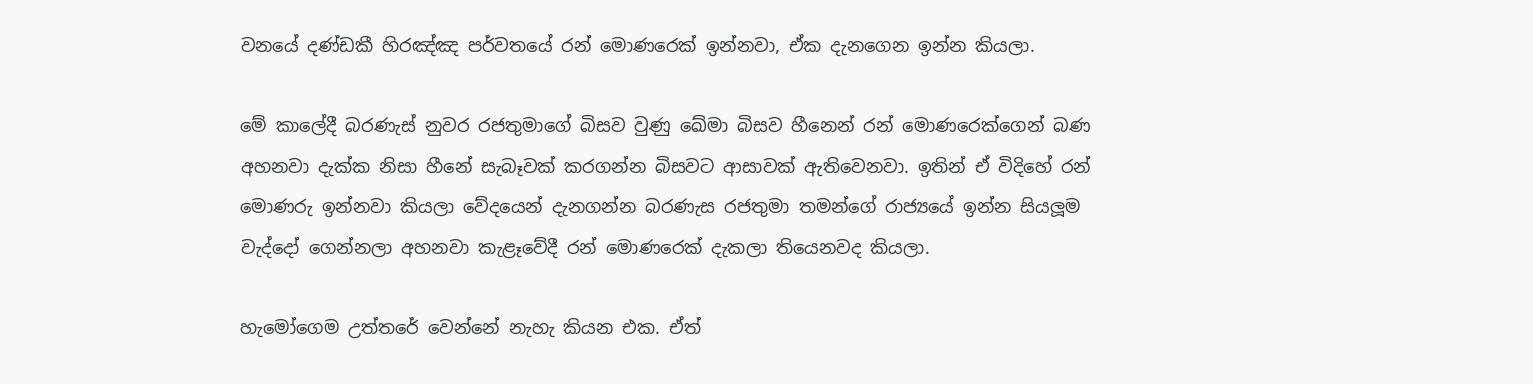වනයේ දණ්ඩකී හිරඤ්ඤ පර්වතයේ රන් මොණරෙක් ඉන්නවා, ඒක දැනගෙන ඉන්න කියලා.

මේ කාලේදී බරණැස් නුවර රජතුමාගේ බිසව වුණු ඛේමා බිසව හීනෙන් රන් මොණරෙක්ගෙන් බණ අහනවා දැක්ක නිසා හීනේ සැබෑවක් කරගන්න බිසවට ආසාවක් ඇතිවෙනවා. ඉතින් ඒ විදිහේ රන් මොණරු ඉන්නවා කියලා වේදයෙන් දැනගන්න බරණැස රජතුමා තමන්ගේ රාජ්‍යයේ ඉන්න සියලූම වැද්දෝ ගෙන්නලා අහනවා කැළෑවේදී රන් මොණරෙක් දැකලා තියෙනවද කියලා.

හැමෝගෙම උත්තරේ වෙන්නේ නැහැ කියන එක. ඒත්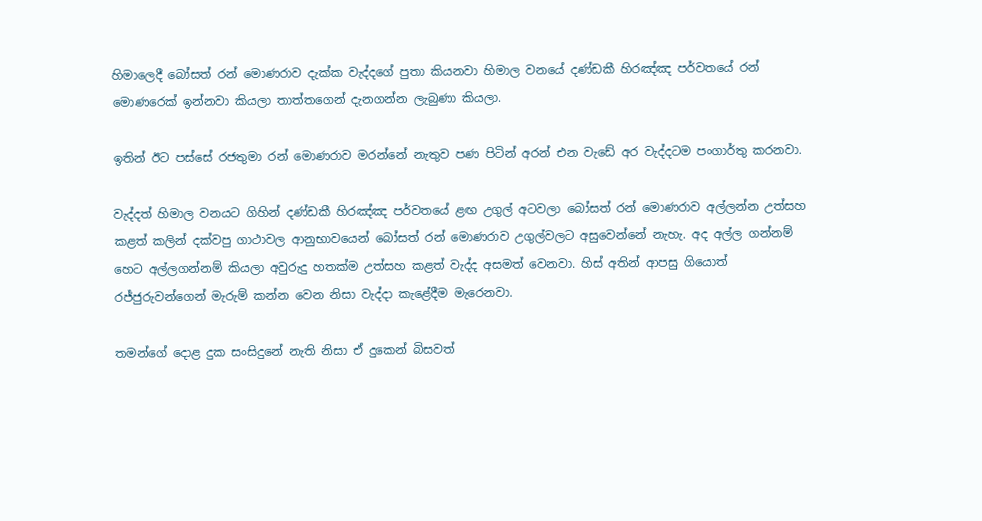හිමාලෙදී බෝසත් රන් මොණරාව දැක්ක වැද්දගේ පුතා කියනවා හිමාල වනයේ දණ්ඩකී හිරඤ්ඤ පර්වතයේ රන් මොණරෙක් ඉන්නවා කියලා තාත්තගෙන් දැනගන්න ලැබුණා කියලා.

ඉතින් ඊට පස්සේ රජතුමා රන් මොණරාව මරන්නේ නැතුව පණ පිටින් අරන් එන වැඩේ අර වැද්දටම පංගාර්තු කරනවා.

වැද්දත් හිමාල වනයට ගිහින් දණ්ඩකී හිරඤ්ඤ පර්වතයේ ළඟ උගුල් අටවලා බෝසත් රන් මොණරාව අල්ලන්න උත්සහ කළත් කලින් දක්වපු ගාථාවල ආනුභාවයෙන් බෝසත් රන් මොණරාව උගුල්වලට අසුවෙන්නේ නැහැ. අද අල්ල ගන්නම් හෙට අල්ලගන්නම් කියලා අවුරුදු හතක්ම උත්සහ කළත් වැද්ද අසමත් වෙනවා. හිස් අතින් ආපසු ගියොත් රජ්ජුරුවන්ගෙන් මැරුම් කන්න වෙන නිසා වැද්දා කැළේදීම මැරෙනවා.

තමන්ගේ දොළ දුක සංසිදුනේ නැති නිසා ඒ දුකෙන් බිසවත්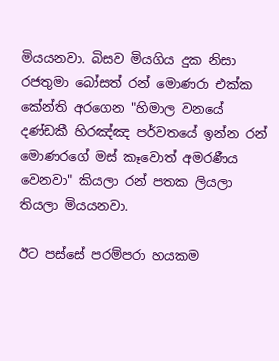මියයනවා. බිසව මියගිය දුක නිසා රජතුමා බෝසත් රන් මොණරා එක්ක කේන්ති අරගෙන "හිමාල වනයේ දණ්ඩකී හිරඤ්ඤ පර්වතයේ ඉන්න රන් මොණරගේ මස් කෑවොත් අමරණීය වෙනවා" කියලා රන් පතක ලියලා තියලා මියයනවා.

ඊට පස්සේ පරම්පරා හයකම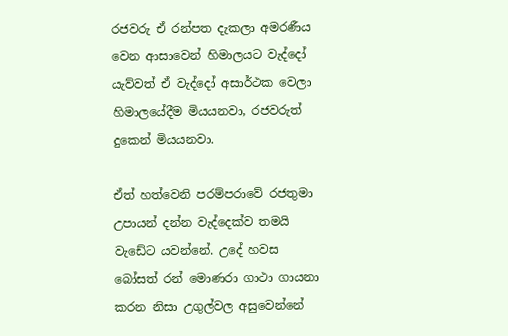රජවරු ඒ රන්පත දැකලා අමරණීය වෙන ආසාවෙන් හිමාලයට වැද්දෝ යැව්වත් ඒ වැද්දෝ අසාර්ථක වෙලා හිමාලයේදීම මියයනවා, රජවරුත් දුකෙන් මියයනවා.

ඒත් හත්වෙනි පරම්පරාවේ රජතුමා උපායන් දන්න වැද්දෙක්ව තමයි වැඩේට යවන්නේ. උදේ හවස බෝසත් රන් මොණරා ගාථා ගායනා කරන නිසා උගුල්වල අසුවෙන්නේ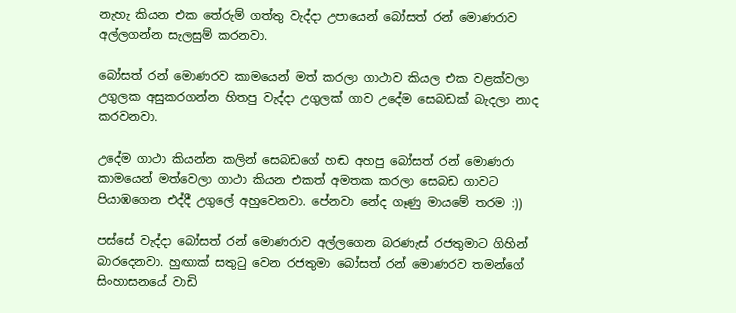නැහැ කියන එක තේරුම් ගත්තු වැද්දා උපායෙන් බෝසත් රන් මොණරාව අල්ලගන්න සැලසුම් කරනවා.

බෝසත් රන් මොණරව කාමයෙන් මත් කරලා ගාථාව කියල එක වළක්වලා උගුලක අසුකරගන්න හිතපු වැද්දා උගුලක් ගාව උදේම සෙබඩක් බැදලා නාද කරවනවා.

උදේම ගාථා කියන්න කලින් සෙබඩගේ හඬ අහපු බෝසත් රන් මොණරා කාමයෙන් මත්වෙලා ගාථා කියන එකත් අමතක කරලා සෙබඩ ගාවට පියාඹගෙන එද්දී උගුලේ අහුවෙනවා. පේනවා නේද ගෑණු මායමේ තරම :))

පස්සේ වැද්දා බෝසත් රන් මොණරාව අල්ලගෙන බරණැස් රජතුමාට ගිහින් බාරදෙනවා. හුඟාක් සතුටු වෙන රජතුමා බෝසත් රන් මොණරව තමන්ගේ සිංහාසනයේ වාඩි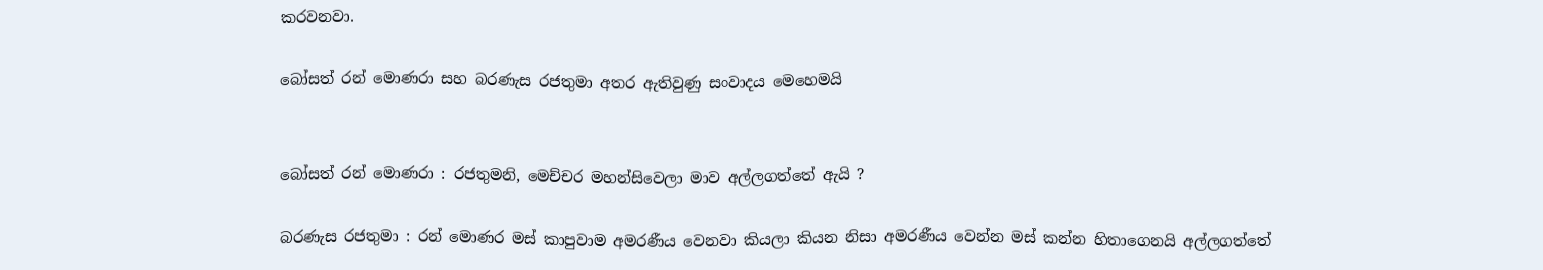කරවනවා.

බෝසත් රන් මොණරා සහ බරණැස රජතුමා අතර ඇතිවුණු සංවාදය මෙහෙමයි


බෝසත් රන් මොණරා : රජතුමනි, මෙච්චර මහන්සිවෙලා මාව අල්ලගත්තේ ඇයි ?

බරණැස රජතුමා : රන් මොණර මස් කාපුවාම අමරණීය වෙනවා කියලා කියන නිසා අමරණීය වෙන්න මස් කන්න හිතාගෙනයි අල්ලගත්තේ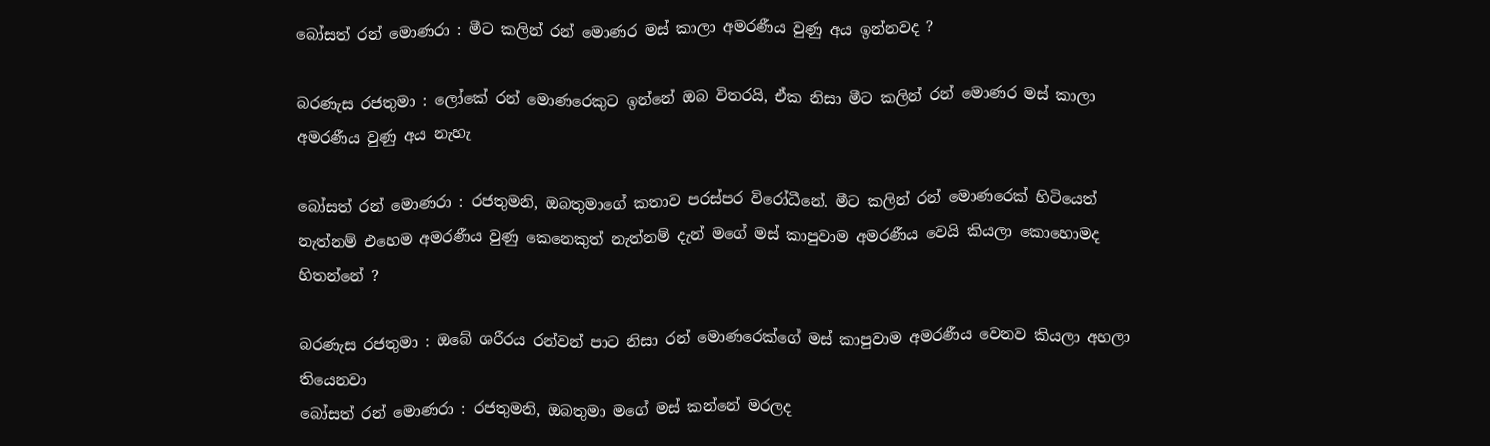බෝසත් රන් මොණරා : මීට කලින් රන් මොණර මස් කාලා අමරණීය වුණු අය ඉන්නවද ?

බරණැස රජතුමා : ලෝකේ රන් මොණරෙකුට ඉන්නේ ඔබ විතරයි, ඒක නිසා මීට කලින් රන් මොණර මස් කාලා අමරණීය වුණු අය නැහැ

බෝසත් රන් මොණරා : රජතුමනි, ඔබතුමාගේ කතාව පරස්පර විරෝධීනේ. මීට කලින් රන් මොණරෙක් හිටියෙත් නැත්නම් එහෙම අමරණීය වුණු කෙනෙකුත් නැත්නම් දැන් මගේ මස් කාපුවාම අමරණීය වෙයි කියලා කොහොමද හිතන්නේ ?

බරණැස රජතුමා : ඔබේ ශරීරය රන්වන් පාට නිසා රන් මොණරෙක්ගේ මස් කාපුවාම අමරණීය වෙනව කියලා අහලා තියෙනවා
බෝසත් රන් මොණරා : රජතුමනි, ඔබතුමා මගේ මස් කන්නේ මරලද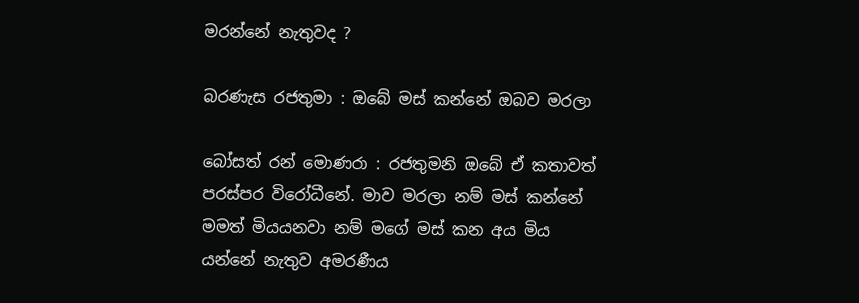මරන්නේ නැතුවද ?

බරණැස රජතුමා : ඔබේ මස් කන්නේ ඔබව මරලා

බෝසත් රන් මොණරා : රජතුමනි ඔබේ ඒ කතාවත් පරස්පර විරෝධීනේ. මාව මරලා නම් මස් කන්නේ මමත් මියයනවා නම් මගේ මස් කන අය මිය යන්නේ නැතුව අමරණීය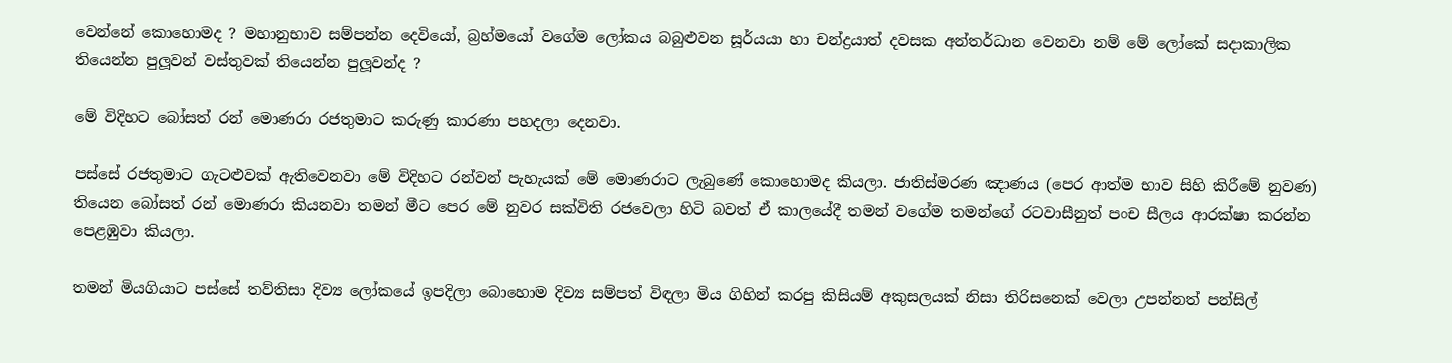වෙන්නේ කොහොමද ? මහානුභාව සම්පන්න දෙවියෝ, බ්‍රහ්මයෝ වගේම ලෝකය බබුළුවන සූර්යයා හා චන්ද්‍රයාත් දවසක අන්තර්ධාන වෙනවා නම් මේ ලෝකේ සදාකාලික තියෙන්න පුලූවන් වස්තුවක් තියෙන්න පුලූවන්ද ?

මේ විදිහට බෝසත් රන් මොණරා රජතුමාට කරුණු කාරණා පහදලා දෙනවා.

පස්සේ රජතුමාට ගැටළුවක් ඇතිවෙනවා මේ විදිහට රන්වන් පැහැයක් මේ මොණරාට ලැබුණේ කොහොමද කියලා. ජාතිස්මරණ ඤාණය (පෙර ආත්ම භාව සිහි කිරීමේ නුවණ) තියෙන බෝසත් රන් මොණරා කියනවා තමන් මීට පෙර මේ නුවර සක්විති රජවෙලා හිටි බවත් ඒ කාලයේදී තමන් වගේම තමන්ගේ රටවාසීනුත් පංච සීලය ආරක්ෂා කරන්න පෙළඹුවා කියලා.

තමන් මියගියාට පස්සේ තව්තිසා දිව්‍ය ලෝකයේ ඉපදිලා බොහොම දිව්‍ය සම්පත් විඳලා මිය ගිහින් කරපු කිසියම් අකුසලයක් නිසා තිරිසනෙක් වෙලා උපන්නත් පන්සිල්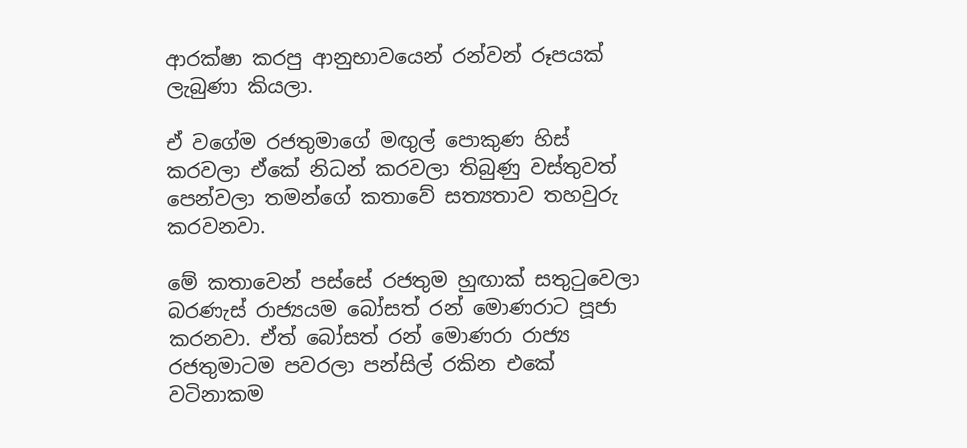ආරක්ෂා කරපු ආනුභාවයෙන් රන්වන් රූපයක් ලැබුණා කියලා.

ඒ වගේම රජතුමාගේ මඟුල් පොකුණ හිස් කරවලා ඒකේ නිධන් කරවලා තිබුණු වස්තුවත් පෙන්වලා තමන්ගේ කතාවේ සත්‍යතාව තහවුරු කරවනවා.

මේ කතාවෙන් පස්සේ රජතුම හුඟාක් සතුටුවෙලා බරණැස් රාජ්‍යයම බෝසත් රන් මොණරාට පූජා කරනවා. ඒත් බෝසත් රන් මොණරා රාජ්‍ය රජතුමාටම පවරලා පන්සිල් රකින එකේ වටිනාකම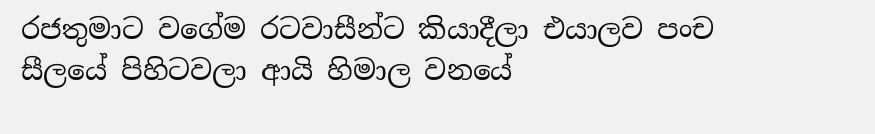රජතුමාට වගේම රටවාසීන්ට කියාදීලා එයාලව පංච සීලයේ පිහිටවලා ආයි හිමාල වනයේ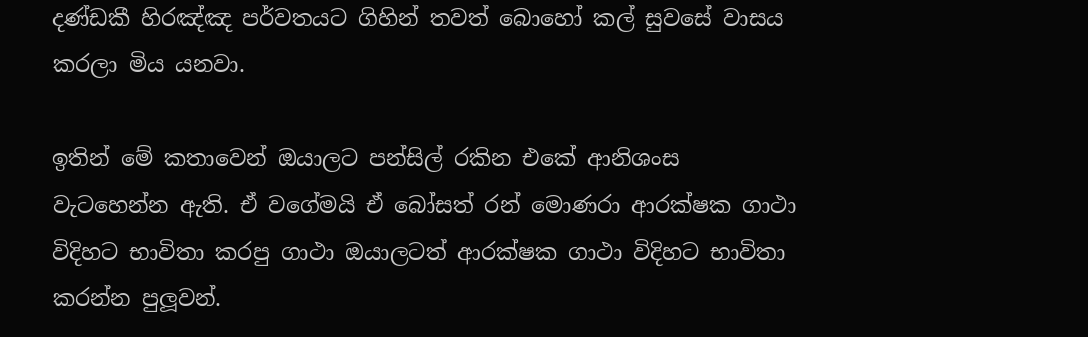දණ්ඩකී හිරඤ්ඤ පර්වතයට ගිහින් තවත් බොහෝ කල් සුවසේ වාසය කරලා මිය යනවා.

ඉතින් මේ කතාවෙන් ඔයාලට පන්සිල් රකින එකේ ආනිශංස වැටහෙන්න ඇති. ඒ වගේමයි ඒ බෝසත් රන් මොණරා ආරක්ෂක ගාථා විදිහට භාවිතා කරපු ගාථා ඔයාලටත් ආරක්ෂක ගාථා විදිහට භාවිතා කරන්න පුලූවන්.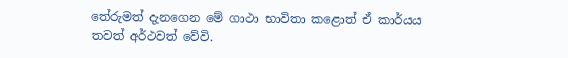තේරුමත් දැනගෙන මේ ගාථා භාවිතා කළොත් ඒ කාර්යය තවත් අර්ථවත් වේවි.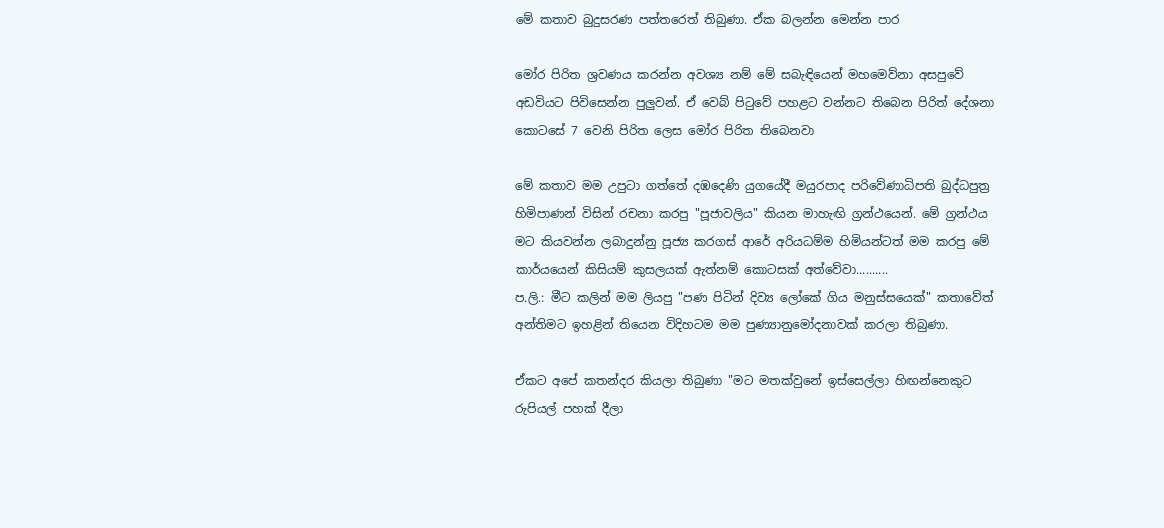මේ කතාව බුදුසරණ පත්තරෙත් තිබුණා. ඒක බලන්න මෙන්න පාර

මෝර පිරිත ශ්‍රවණය කරන්න අවශ්‍ය නම් මේ සබැඳියෙන් මහමෙව්නා අසපුවේ අඩවියට පිවිසෙන්න පුලුවන්. ඒ වෙබ් පිටුවේ පහළට වන්නට තිබෙන පිරිත් දේශනා කොටසේ 7 වෙනි පිරිත ලෙස මෝර පිරිත තිබෙනවා

මේ කතාව මම උපුටා ගත්තේ දඹදෙණි යුගයේදී මයුරපාද පරිවේණාධිපති බුද්ධපුත්‍ර හිමිපාණන් විසින් රචනා කරපු "පූජාවලිය" කියන මාහැඟි ග්‍රන්ථයෙන්. මේ ග්‍රන්ථය මට කියවන්න ලබාදුන්නු පූජ්‍ය කරගස් ආරේ අරියධම්ම හිමියන්ටත් මම කරපු මේ කාර්යයෙන් කිසියම් කුසලයක් ඇත්නම් කොටසක් අත්වේවා..........
ප.ලි.: මීට කලින් මම ලියපු "පණ පිටින් දිව්‍ය ලෝකේ ගිය මනුස්සයෙක්" කතාවේත් අන්තිමට ඉහළින් තියෙන විදිහටම මම පුණ්‍යානුමෝදනාවක් කරලා තිබුණා.

ඒකට අපේ කතන්දර කියලා තිබුණා "මට මතක්වුනේ ඉස්සෙල්ලා හිඟන්නෙකුට රුපියල් පහක් දීලා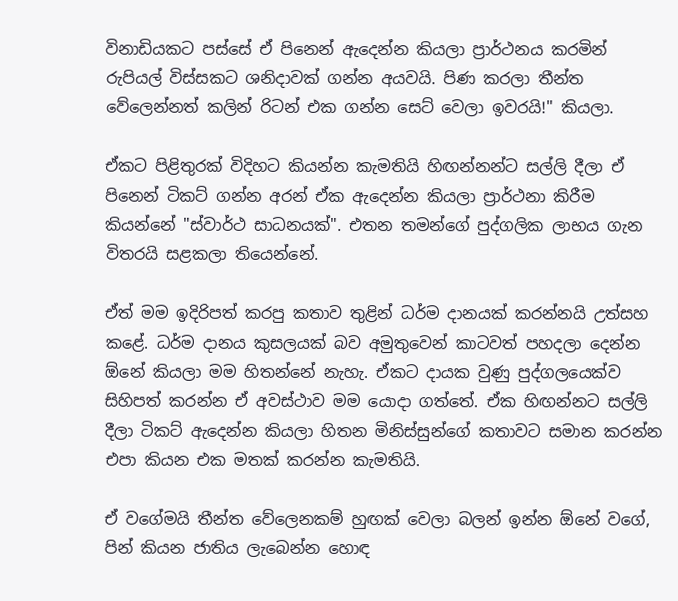විනාඩියකට පස්සේ ඒ පිනෙන් ඇදෙන්න කියලා ප්‍රාර්ථනය කරමින් රුපියල් විස්සකට ශනිදාවක් ගන්න අයවයි. පිණ කරලා තීන්ත වේලෙන්නත් කලින් රිටන් එක ගන්න සෙට් වෙලා ඉවරයි!" කියලා.

ඒකට පිළිතුරක් විදිහට කියන්න කැමතියි හිඟන්නන්ට සල්ලි දීලා ඒ පිනෙන් ටිකට් ගන්න අරන් ඒක ඇදෙන්න කියලා ප්‍රාර්ථනා කිරීම කියන්නේ "ස්වාර්ථ සාධනයක්". එතන තමන්ගේ පුද්ගලික ලාභය ගැන විතරයි සළකලා තියෙන්නේ.

ඒත් මම ඉදිරිපත් කරපු කතාව තුළින් ධර්ම දානයක් කරන්නයි උත්සහ කළේ. ධර්ම දානය කුසලයක් බව අමුතුවෙන් කාටවත් පහදලා දෙන්න ඕනේ කියලා මම හිතන්නේ නැහැ. ඒකට දායක වුණු පුද්ගලයෙක්ව සිහිපත් කරන්න ඒ අවස්ථාව මම යොදා ගත්තේ. ඒක හිඟන්නට සල්ලි දීලා ටිකට් ඇදෙන්න කියලා හිතන මිනිස්සුන්ගේ කතාවට සමාන කරන්න එපා කියන එක මතක් කරන්න කැමතියි.

ඒ වගේමයි තීන්ත වේලෙනකම් හුඟක් වෙලා බලන් ඉන්න ඕනේ වගේ, පින් කියන ජාතිය ලැබෙන්න හොඳ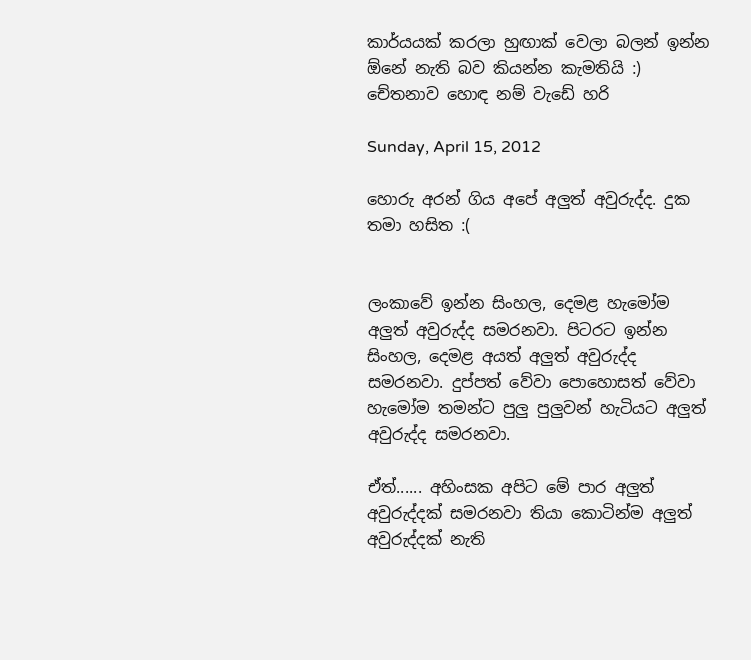කාර්යයක් කරලා හුඟාක් වෙලා බලන් ඉන්න ඕනේ නැති බව කියන්න කැමතියි :) චේතනාව හොඳ නම් වැඩේ හරි

Sunday, April 15, 2012

හොරු අරන් ගිය අපේ අලුත් අවුරුද්ද. දුක තමා හසිත :(


ලංකාවේ ඉන්න සිංහල, දෙමළ හැමෝම අලුත් අවුරුද්ද සමරනවා. පිටරට ඉන්න සිංහල, දෙමළ අයත් අලුත් අවුරුද්ද සමරනවා. දුප්පත් වේවා පොහොසත් වේවා හැමෝම තමන්ට පුලු පුලුවන් හැටියට අලුත් අවුරුද්ද සමරනවා.

ඒත්...... අහිංසක අපිට මේ පාර අලුත් අවුරුද්දක් සමරනවා තියා කොටින්ම අලුත් අවුරුද්දක් නැති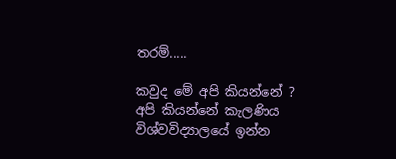තරම්.....

කවුද මේ අපි කියන්නේ ? අපි කියන්නේ කැලණිය විශ්වවිද්‍යාලයේ ඉන්න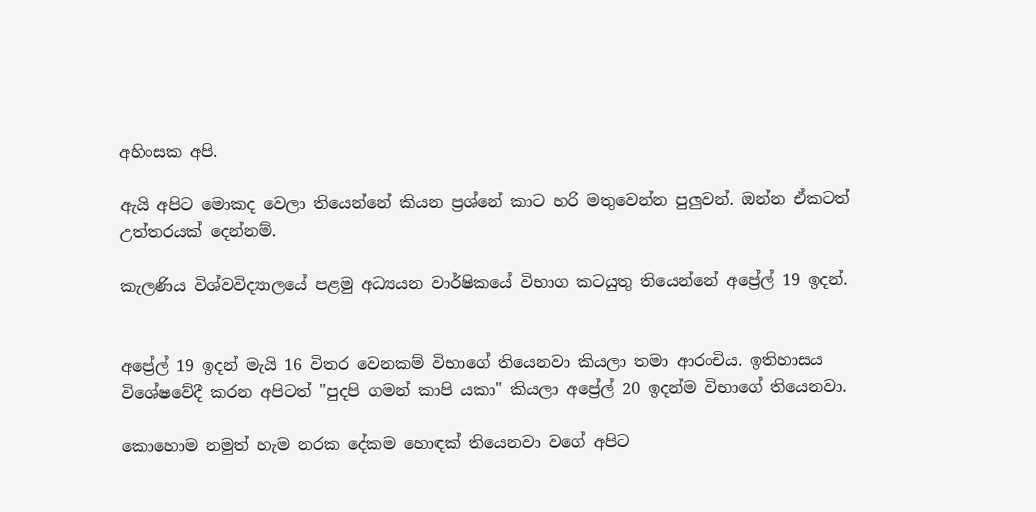අහිංසක අපි.

ඇයි අපිට මොකද වෙලා තියෙන්නේ කියන ප්‍රශ්නේ කාට හරි මතුවෙන්න පුලුවන්. ඔන්න ඒකටත් උත්තරයක් දෙන්නම්.

කැලණිය විශ්වවිද්‍යාලයේ පළමු අධ්‍යයන වාර්ෂිකයේ විභාග කටයුතු තියෙන්නේ අප්‍රේල් 19 ඉදන්.


අප්‍රේල් 19 ඉදන් මැයි 16 විතර වෙනකම් විභාගේ තියෙනවා කියලා තමා ආරංචිය. ඉතිහාසය විශේෂවේදී කරන අපිටත් "පුදපි ගමන් කාපි යකා" කියලා අප්‍රේල් 20 ඉදන්ම විභාගේ තියෙනවා.

කොහොම නමුත් හැම නරක දේකම හොඳක් තියෙනවා වගේ අපිට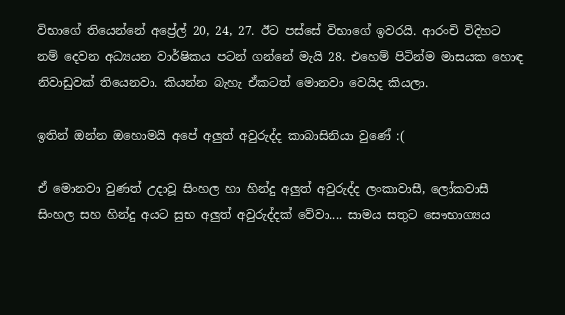විභාගේ තියෙන්නේ අප්‍රේල් 20, 24, 27. ඊට පස්සේ විභාගේ ඉවරයි. ආරංචි විදිහට නම් දෙවන අධ්‍යයන වාර්ෂිකය පටන් ගන්නේ මැයි 28. එහෙම් පිටින්ම මාසයක හොඳ නිවාඩුවක් තියෙනවා. කියන්න බැහැ ඒකටත් මොනවා වෙයිද කියලා.

ඉතින් ඔන්න ඔහොමයි අපේ අලුත් අවුරුද්ද කාබාසිනියා වුණේ :(

ඒ මොනවා වුණත් උදාවූ සිංහල හා හින්දු අලුත් අවුරුද්ද ලංකාවාසී, ලෝකවාසී සිංහල සහ හින්දු අයට සුභ අලුත් අවුරුද්දක් වේවා.... සාමය සතුට සෞභාග්‍යය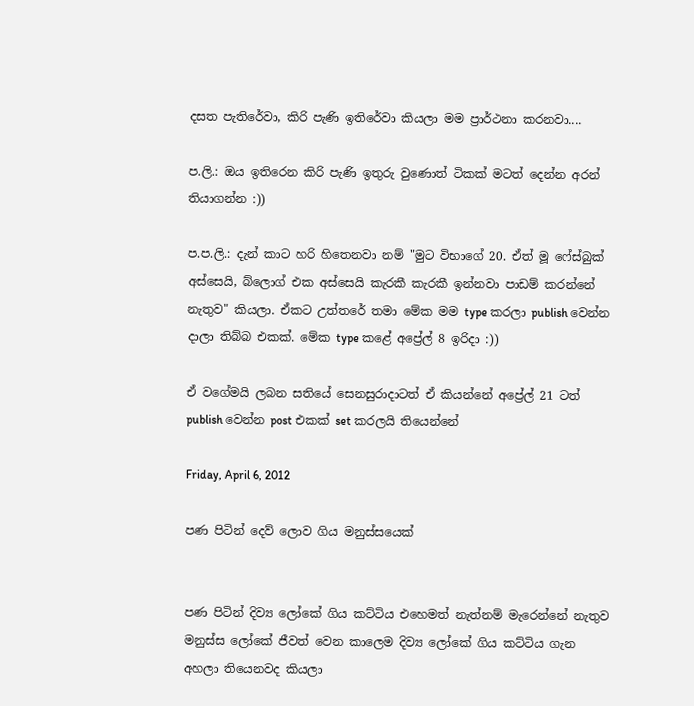දසත පැතිරේවා, කිරි පැණි ඉතිරේවා කියලා මම ප්‍රාර්ථනා කරනවා....

ප.ලි.: ඔය ඉතිරෙන කිරි පැණි ඉතුරු වුණොත් ටිකක් මටත් දෙන්න අරන් තියාගන්න :))

ප.ප.ලි.: දැන් කාට හරි හිතෙනවා නම් "මුට විභාගේ 20. ඒත් මූ ෆේස්බුක් අස්සෙයි, බ්ලොග් එක අස්සෙයි කැරකී කැරකී ඉන්නවා පාඩම් කරන්නේ නැතුව" කියලා. ඒකට උත්තරේ තමා මේක මම type කරලා publish වෙන්න දාලා තිබ්බ එකක්. මේක type කළේ අප්‍රේල් 8 ඉරිදා :))

ඒ වගේමයි ලබන සතියේ සෙනසුරාදාටත් ඒ කියන්නේ අප්‍රේල් 21 ටත් publish වෙන්න post එකක් set කරලයි තියෙන්නේ

Friday, April 6, 2012

පණ පිටින් දෙව් ලොව ගිය මනුස්සයෙක්


පණ පිටින් දිව්‍ය ලෝකේ ගිය කට්ටිය එහෙමත් නැත්නම් මැරෙන්නේ නැතුව මනුස්ස ලෝකේ ජීවත් වෙන කාලෙම දිව්‍ය ලෝකේ ගිය කට්ටිය ගැන අහලා තියෙනවද කියලා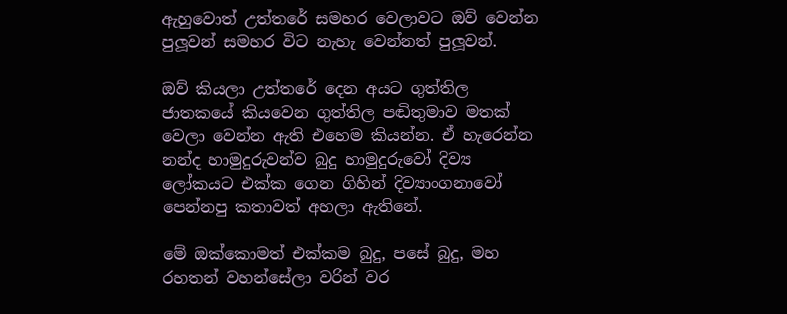ඇහුවොත් උත්තරේ සමහර වෙලාවට ඔව් වෙන්න පුලූවන් සමහර විට නැහැ වෙන්නත් පුලූවන්.

ඔව් කියලා උත්තරේ දෙන අයට ගුත්තිල ජාතකයේ කියවෙන ගුත්තිල පඬිතුමාව මතක් වෙලා වෙන්න ඇති එහෙම කියන්න. ඒ හැරෙන්න නන්ද හාමුදුරුවන්ව බුදු හාමුදුරුවෝ දිව්‍ය ලෝකයට එක්ක ගෙන ගිහින් දිව්‍යාංගනාවෝ පෙන්නපු කතාවත් අහලා ඇතිනේ.

මේ ඔක්කොමත් එක්කම බුදු, පසේ බුදු, මහ රහතන් වහන්සේලා වරින් වර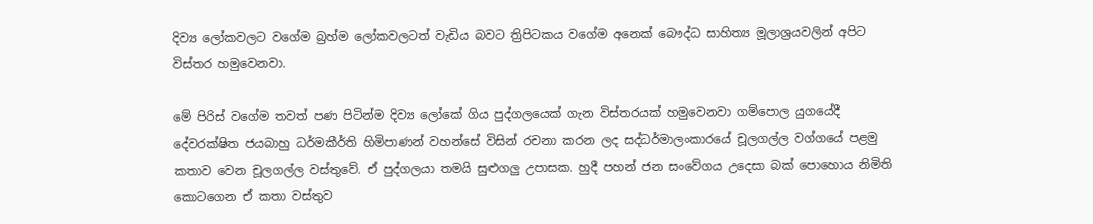දිව්‍ය ලෝකවලට වගේම බ්‍රහ්ම ලෝකවලටත් වැඩිය බවට ත්‍රිපිටකය වගේම අනෙක් බෞද්ධ සාහිත්‍ය මූලාශ්‍රයවලින් අපිට විස්තර හමුවෙනවා.

මේ පිරිස් වගේම තවත් පණ පිටින්ම දිව්‍ය ලෝකේ ගිය පුද්ගලයෙක් ගැන විස්තරයක් හමුවෙනවා ගම්පොල යුගයේදී දේවරක්ෂිත ජයබාහු ධර්මකීර්ති හිමිපාණන් වහන්සේ විසින් රචනා කරන ලද සද්ධර්මාලංකාරයේ චූලගල්ල වග්ගයේ පළමු කතාව වෙන චූලගල්ල වස්තුවේ. ඒ පුද්ගලයා තමයි සුළුගලු උපාසක. හුදී පහන් ජන සංවේගය උදෙසා බක් පොහොය නිමිති කොටගෙන ඒ කතා වස්තුව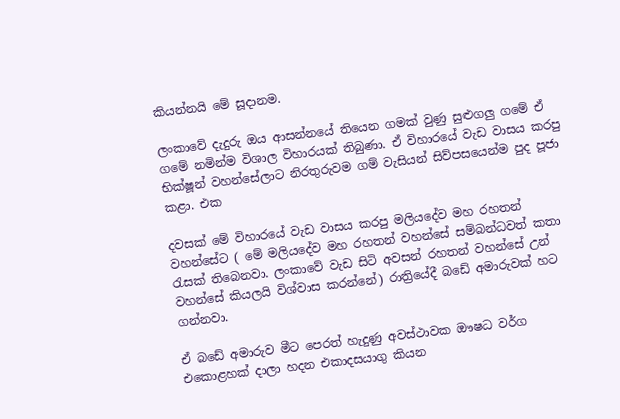කියන්නයි මේ සූදානම.

ලංකාවේ දැදුරු ඔය ආසන්නයේ තියෙන ගමක් වුණු සුළුගලු ගමේ ඒ ගමේ නමින්ම විශාල විහාරයක් තිබුණා. ඒ විහාරයේ වැඩ වාසය කරපු භික්ෂූන් වහන්සේලාට නිරතුරුවම ගම් වැසියන් සිව්පසයෙන්ම පුද පූජා කළා. එක

දවසක් මේ විහාරයේ වැඩ වාසය කරපු මලියදේව මහ රහතන් වහන්සේට ( මේ මලියදේව මහ රහතන් වහන්සේ සම්බන්ධවත් කතා රැසක් තිබෙනවා. ලංකාවේ වැඩ සිටි අවසන් රහතන් වහන්සේ උන් වහන්සේ කියලයි විශ්වාස කරන්නේ) රාත්‍රියේදී බඩේ අමාරුවක් හට ගන්නවා.

ඒ බඩේ අමාරුව මීට පෙරත් හැදුණු අවස්ථාවක ඖෂධ වර්ග එකොළහක් දාලා හදන එකාදසයාගු කියන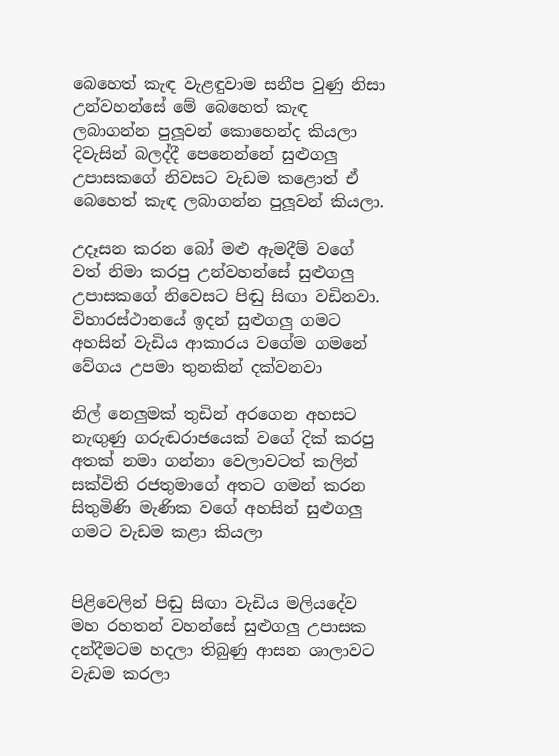බෙහෙත් කැඳ වැළඳුවාම සනීප වුණු නිසා උන්වහන්සේ මේ බෙහෙත් කැඳ ලබාගන්න පුලූවන් කොහෙන්ද කියලා දිවැසින් බලද්දී පෙනෙන්නේ සුළුගලු උපාසකගේ නිවසට වැඩම කළොත් ඒ බෙහෙත් කැඳ ලබාගන්න පුලූවන් කියලා.

උදෑසන කරන බෝ මළු ඇමදීම් වගේ වත් නිමා කරපු උන්වහන්සේ සුළුගලු උපාසකගේ නිවෙසට පිඬු සිඟා වඩිනවා. විහාරස්ථානයේ ඉදන් සුළුගලු ගමට අහසින් වැඩිය ආකාරය වගේම ගමනේ වේගය උපමා තුනකින් දක්වනවා

නිල් නෙලුමක් තුඩින් අරගෙන අහසට නැඟුණු ගරුඬරාජයෙක් වගේ දික් කරපු අතක් නමා ගන්නා වෙලාවටත් කලින් සක්විති රජතුමාගේ අතට ගමන් කරන සිතුමිණි මැණික වගේ අහසින් සුළුගලු ගමට වැඩම කළා කියලා


පිළිවෙලින් පිඬු සිඟා වැඩිය මලියදේව මහ රහතන් වහන්සේ සුළුගලු උපාසක දන්දීමටම හදලා තිබුණු ආසන ශාලාවට වැඩම කරලා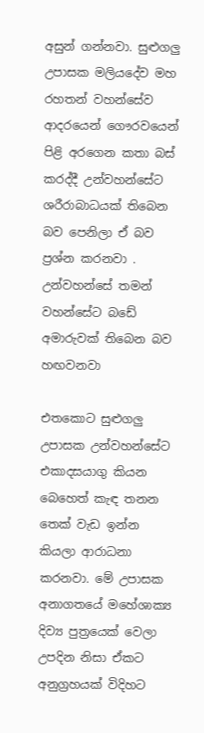අසුන් ගන්නවා. සුළුගලු උපාසක මලියදේව මහ රහතන් වහන්සේව ආදරයෙන් ගෞරවයෙන් පිළි අරගෙන කතා බස් කරද්දී උන්වහන්සේට ශරීරාබාධයක් තිබෙන බව පෙනිලා ඒ බව ප්‍රශ්න කරනවා . උන්වහන්සේ තමන් වහන්සේට බඩේ අමාරුවක් තිබෙන බව හඟවනවා

එතකොට සුළුගලු උපාසක උන්වහන්සේට එකාදසයාගු කියන බෙහෙත් කැඳ තනන තෙක් වැඩ ඉන්න කියලා ආරාධනා කරනවා. මේ උපාසක අනාගතයේ මහේශාක්‍ය දිව්‍ය පුත්‍රයෙක් වෙලා උපදින නිසා ඒකට අනුග්‍රහයක් විදිහට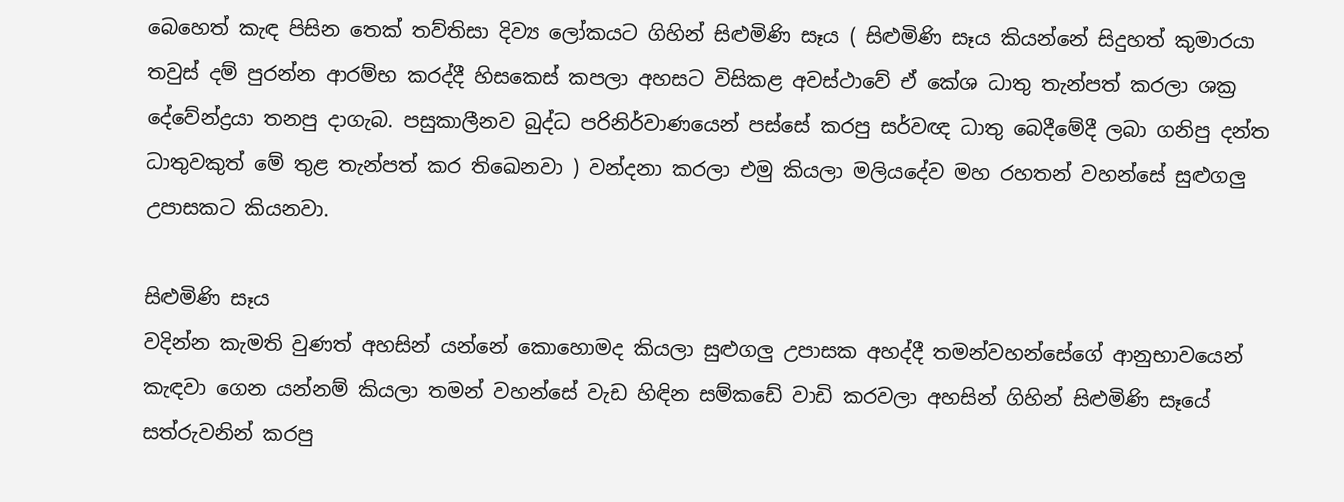බෙහෙත් කැඳ පිසින තෙක් තව්තිසා දිව්‍ය ලෝකයට ගිහින් සිළුමිණි සෑය ( සිළුමිණි සෑය කියන්නේ සිදුහත් කුමාරයා තවුස් දම් පුරන්න ආරම්භ කරද්දී හිසකෙස් කපලා අහසට විසිකළ අවස්ථාවේ ඒ කේශ ධාතු තැන්පත් කරලා ශක්‍ර දේවේන්ද්‍රයා තනපු දාගැබ. පසුකාලීනව බුද්ධ පරිනිර්වාණයෙන් පස්සේ කරපු සර්වඥ ධාතු බෙදීමේදී ලබා ගනිපු දන්ත ධාතුවකුත් මේ තුළ තැන්පත් කර තිඛෙනවා ) වන්දනා කරලා එමු කියලා මලියදේව මහ රහතන් වහන්සේ සුළුගලු උපාසකට කියනවා.

සිළුමිණි සෑය
වදින්න කැමති වුණත් අහසින් යන්නේ කොහොමද කියලා සුළුගලු උපාසක අහද්දී තමන්වහන්සේගේ ආනුභාවයෙන් කැඳවා ගෙන යන්නම් කියලා තමන් වහන්සේ වැඩ හිඳින සම්කඩේ වාඩි කරවලා අහසින් ගිහින් සිළුමිණි සෑයේ සත්රුවනින් කරපු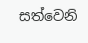සත්වෙනි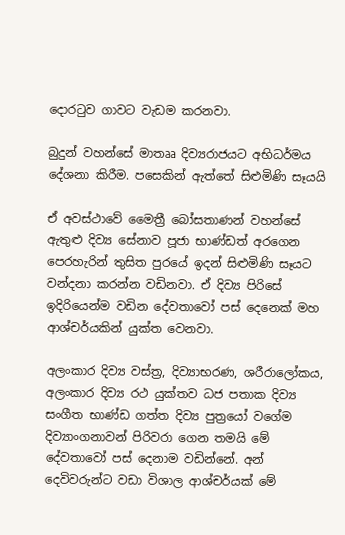දොරටුව ගාවට වැඩම කරනවා.

බුදුන් වහන්සේ මාතෲ දිව්‍යරාජයට අභිධර්මය දේශනා කිරීම. පසෙකින් ඇත්තේ සිළුමිණි සෑයයි

ඒ අවස්ථාවේ මෛත්‍රී බෝසතාණන් වහන්සේ ඇතුළු දිව්‍ය සේනාව පූජා භාණ්ඩත් අරගෙන පෙරහැරින් තුසිත පුරයේ ඉදන් සිළුමිණි සෑයට වන්දනා කරන්න වඩිනවා. ඒ දිව්‍ය පිරිසේ ඉදිරියෙන්ම වඩින දේවතාවෝ පස් දෙනෙක් මහ ආශ්චර්යකින් යුක්ත වෙනවා.

අලංකාර දිව්‍ය වස්ත්‍ර, දිව්‍යාභරණ, ශරීරාලෝකය, අලංකාර දිව්‍ය රථ යුක්තව ධජ පතාක දිව්‍ය සංගීත භාණ්ඩ ගත්ත දිව්‍ය පුත්‍රයෝ වගේම දිව්‍යාංගනාවන් පිරිවරා ගෙන තමයි මේ දේවතාවෝ පස් දෙනාම වඩින්නේ. අන් දෙවිවරුන්ට වඩා විශාල ආශ්චර්යක් මේ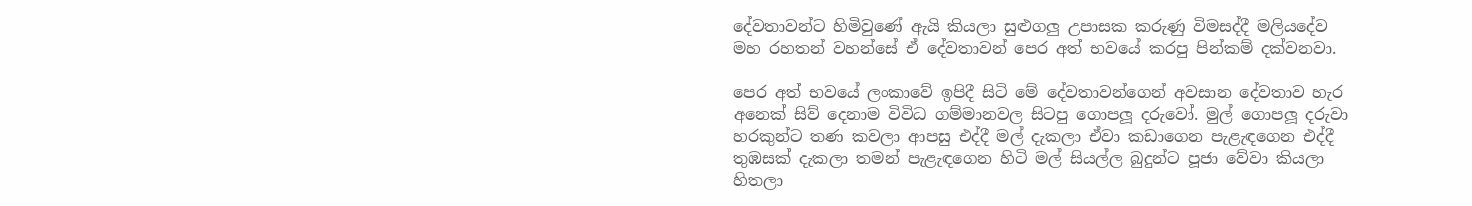දේවතාවන්ට හිමිවුණේ ඇයි කියලා සුළුගලු උපාසක කරුණු විමසද්දී මලියදේව මහ රහතන් වහන්සේ ඒ දේවතාවන් පෙර අත් භවයේ කරපු පින්කම් දක්වනවා.

පෙර අත් භවයේ ලංකාවේ ඉපිදී සිටි මේ දේවතාවන්ගෙන් අවසාන දේවතාව හැර අනෙක් සිව් දෙනාම විවිධ ගම්මානවල සිටපු ගොපලූ දරුවෝ. මුල් ගොපලූ දරුවා හරකුන්ට තණ කවලා ආපසු එද්දී මල් දැකලා ඒවා කඩාගෙන පැළැඳගෙන එද්දී තුඹසක් දැකලා තමන් පැළැඳගෙන හිටි මල් සියල්ල බුදුන්ට පූජා වේවා කියලා හිතලා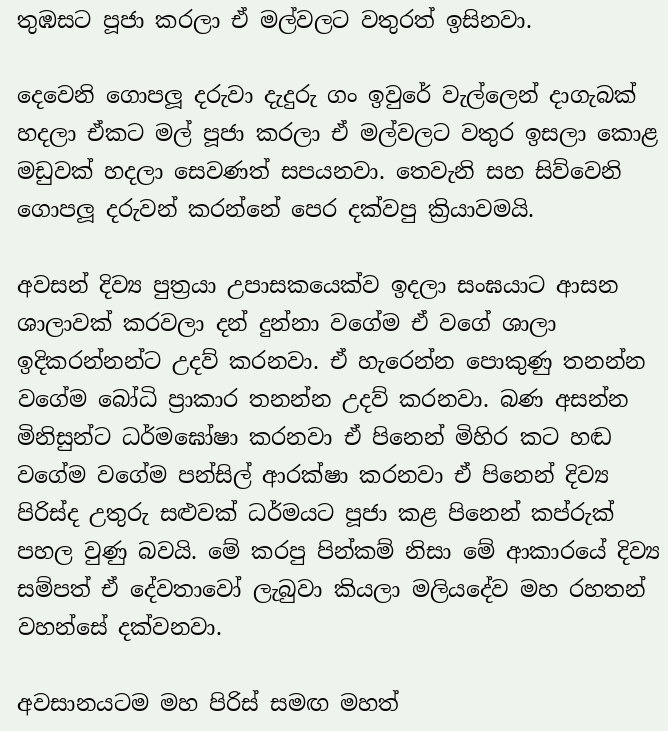තුඹසට පූජා කරලා ඒ මල්වලට වතුරත් ඉසිනවා.

දෙවෙනි ගොපලූ දරුවා දැදුරු ගං ඉවුරේ වැල්ලෙන් දාගැබක් හදලා ඒකට මල් පූජා කරලා ඒ මල්වලට වතුර ඉසලා කොළ මඩුවක් හදලා සෙවණත් සපයනවා. තෙවැනි සහ සිව්වෙනි ගොපලූ දරුවන් කරන්නේ පෙර දක්වපු ක්‍රියාවමයි.

අවසන් දිව්‍ය පුත්‍රයා උපාසකයෙක්ව ඉදලා සංඝයාට ආසන ශාලාවක් කරවලා දන් දුන්නා වගේම ඒ වගේ ශාලා ඉදිකරන්නන්ට උදව් කරනවා. ඒ හැරෙන්න පොකුණු තනන්න වගේම බෝධි ප්‍රාකාර තනන්න උදව් කරනවා. බණ අසන්න මිනිසුන්ට ධර්මඝෝෂා කරනවා ඒ පිනෙන් මිහිර කට හඬ වගේම වගේම පන්සිල් ආරක්ෂා කරනවා ඒ පිනෙන් දිව්‍ය පිරිස්ද උතුරු සළුවක් ධර්මයට පූජා කළ පිනෙන් කප්රුක් පහල වුණු බවයි. මේ කරපු පින්කම් නිසා මේ ආකාරයේ දිව්‍ය සම්පත් ඒ දේවතාවෝ ලැබුවා කියලා මලියදේව මහ රහතන් වහන්සේ දක්වනවා.

අවසානයටම මහ පිරිස් සමඟ මහත්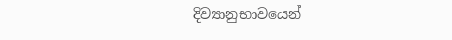දිව්‍යානුභාවයෙන්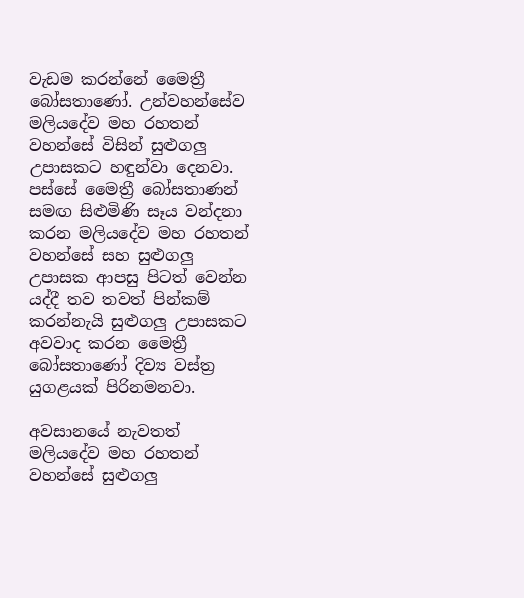වැඩම කරන්නේ මෛත්‍රී බෝසතාණෝ. උන්වහන්සේව මලියදේව මහ රහතන් වහන්සේ විසින් සුළුගලු උපාසකට හඳුන්වා දෙනවා. පස්සේ මෛත්‍රී බෝසතාණන් සමඟ සිළුමිණි සෑය වන්දනා කරන මලියදේව මහ රහතන් වහන්සේ සහ සුළුගලු උපාසක ආපසු පිටත් වෙන්න යද්දී තව තවත් පින්කම් කරන්නැයි සුළුගලු උපාසකට අවවාද කරන මෛත්‍රී බෝසතාණෝ දිව්‍ය වස්ත්‍ර යුගළයක් පිරිනමනවා.

අවසානයේ නැවතත් මලියදේව මහ රහතන් වහන්සේ සුළුගලු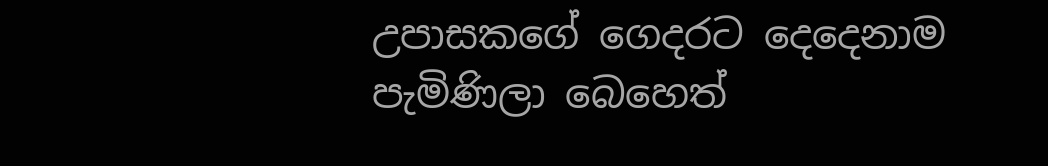උපාසකගේ ගෙදරට දෙදෙනාම පැමිණිලා බෙහෙත්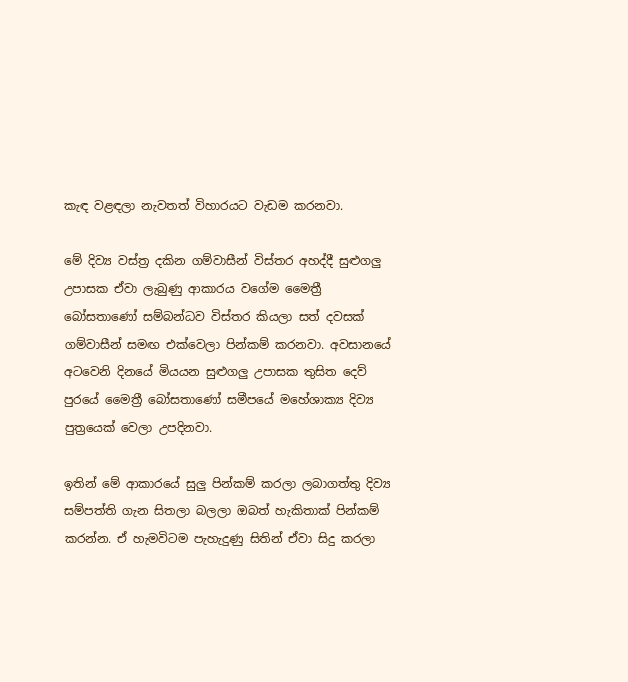කැඳ වළඳලා නැවතත් විහාරයට වැඩම කරනවා.

මේ දිව්‍ය වස්ත්‍ර දකින ගම්වාසීන් විස්තර අහද්දී සුළුගලු උපාසක ඒවා ලැබුණු ආකාරය වගේම මෛත්‍රී බෝසතාණෝ සම්බන්ධව විස්තර කියලා සත් දවසක් ගම්වාසීන් සමඟ එක්වෙලා පින්කම් කරනවා. අවසානයේ අටවෙනි දිනයේ මියයන සුළුගලු උපාසක තුසිත දෙව් පුරයේ මෛත්‍රී බෝසතාණෝ සමීපයේ මහේශාක්‍ය දිව්‍ය පුත්‍රයෙක් වෙලා උපදිනවා.

ඉතින් මේ ආකාරයේ සුලු පින්කම් කරලා ලබාගත්තු දිව්‍ය සම්පත්ති ගැන සිතලා බලලා ඔබත් හැකිතාක් පින්කම් කරන්න. ඒ හැමවිටම පැහැදුණු සිතින් ඒවා සිදු කරලා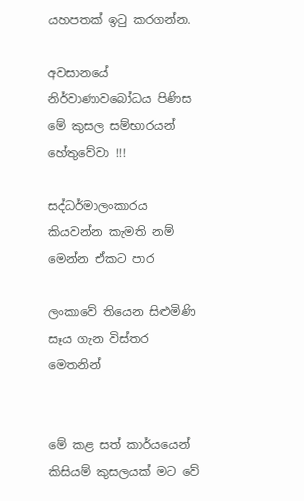යහපතක් ඉටු කරගන්න.

අවසානයේ නිර්වාණාවබෝධය පිණිස මේ කුසල සම්භාරයන් හේතුවේවා !!!

සද්ධර්මාලංකාරය කියවන්න කැමති නම් මෙන්න ඒකට පාර

ලංකාවේ තියෙන සිළුමිණි සෑය ගැන විස්තර මෙතනින්


මේ කළ සත් කාර්යයෙන් කිසියම් කුසලයක් මට වේ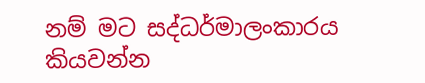නම් මට සද්ධර්මාලංකාරය කියවන්න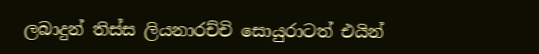ලබාදුන් තිස්ස ලියනාරච්චි සොයුරාටත් එයින්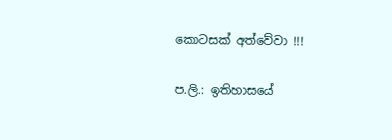කොටසක් අත්වේවා !!!

ප.ලි.: ඉතිහාසයේ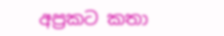අප්‍රකට කතා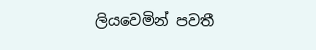ලියවෙමින් පවතී